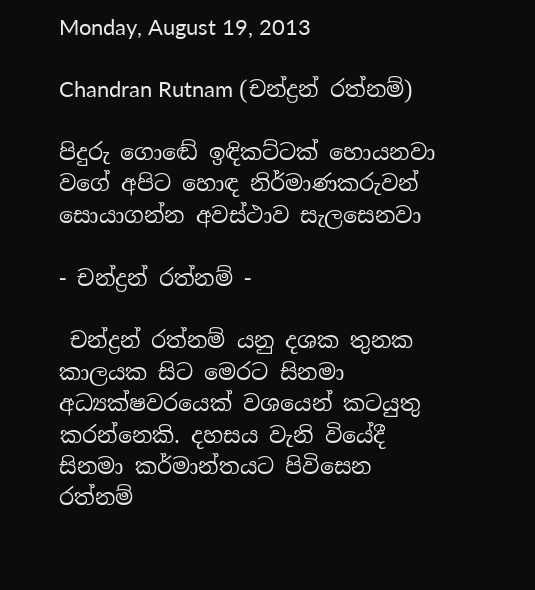Monday, August 19, 2013

Chandran Rutnam (චන්ද්‍රන් රත්නම්)

පිදුරු ගොඬේ ඉඳිකට්ටක් හොයනවා වගේ අපිට හොඳ නිර්මාණකරුවන් සොයාගන්න අවස්ථාව සැලසෙනවා

- චන්ද්‍රන් රත්නම් -

 චන්ද්‍රන් රත්නම් යනු දශක තුනක කාලයක සිට මෙරට සිනමා අධ්‍යක්ෂවරයෙක් වශයෙන් කටයුතු කරන්නෙකි. දහසය වැනි වියේදී සිනමා කර්මාන්තයට පිවිසෙන රත්නම්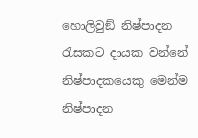හොලිවුඞ් නිෂ්පාදන රැසකට දායක වන්නේ නිෂ්පාදකයෙකු මෙන්ම නිෂ්පාදන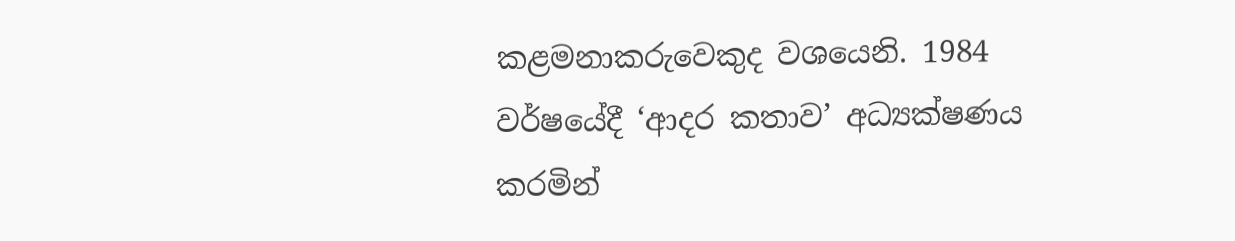කළමනාකරුවෙකුද වශයෙනි. 1984 වර්ෂයේදී ‘ආදර කතාව’ අධ්‍යක්ෂණය කරමින්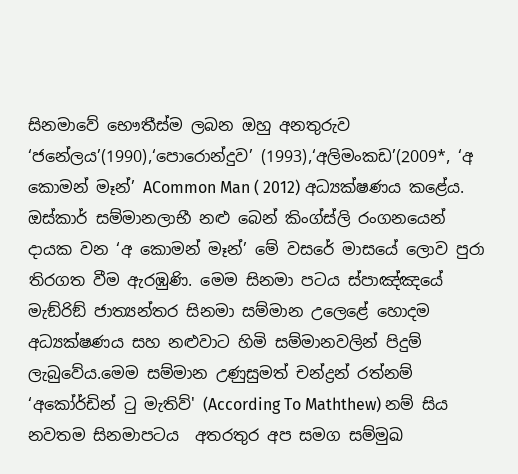සිනමාවේ භෞතීස්ම ලබන ඔහු අනතුරුව ‘ජනේලය’(1990),‘පොරොන්දුව’ (1993),‘අලිමංකඩ’(2009*, ‘අ කොමන් මෑන්’ ACommon Man ( 2012) අධ්‍යක්ෂණය කළේය. ඔස්කාර් සම්මානලාභී නළු බෙන් කිංග්ස්ලි රංගනයෙන් දායක වන ‘අ කොමන් මෑන්’ මේ වසරේ මාසයේ ලොව පුරා තිරගත වීම ඇරඹුණි. මෙම සිනමා පටය ස්පාඤ්ඤයේ මැඞ්රිඞ් ජාත්‍යන්තර සිනමා සම්මාන උලෙළේ හොදම අධ්‍යක්ෂණය සහ නළුවාට හිමි සම්මානවලින් පිදුම් ලැබුවේය.මෙම සම්මාන උණුසුමත් චන්ද්‍රන් රත්නම් ‘අකෝර්ඩින් ටු මැතිව්' (According To Maththew) නම් සිය නවතම සිනමාපටය  අතරතුර අප සමග සම්මුඛ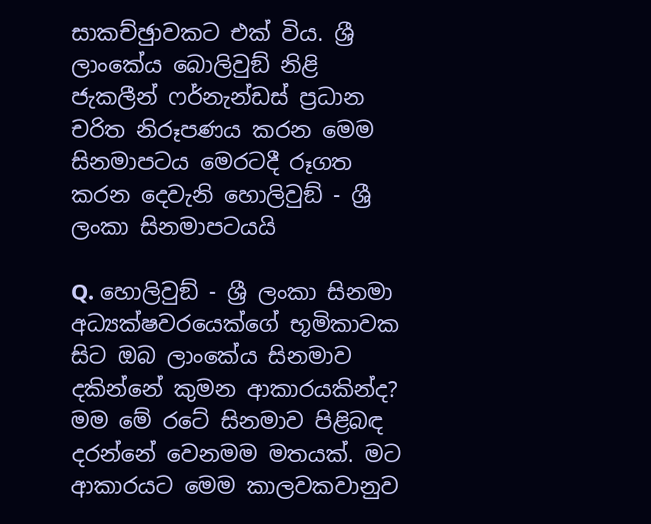සාකච්ඡුාවකට එක් විය. ශ්‍රී ලාංකේය බොලිවුඞ් නිළි ජැකලීන් ෆර්නැන්ඩස් ප්‍රධාන චරිත නිරූපණය කරන මෙම සිනමාපටය මෙරටදී රූගත කරන දෙවැනි හොලිවුඞ් - ශ්‍රී ලංකා සිනමාපටයයි

Q. හොලිවුඞ් - ශ්‍රී ලංකා සිනමා අධ්‍යක්ෂවරයෙක්ගේ භූමිකාවක සිට ඔබ ලාංකේය සිනමාව දකින්නේ කුමන ආකාරයකින්ද?
මම මේ රටේ සිනමාව පිළිබඳ දරන්නේ වෙනමම මතයක්. මට ආකාරයට මෙම කාලවකවානුව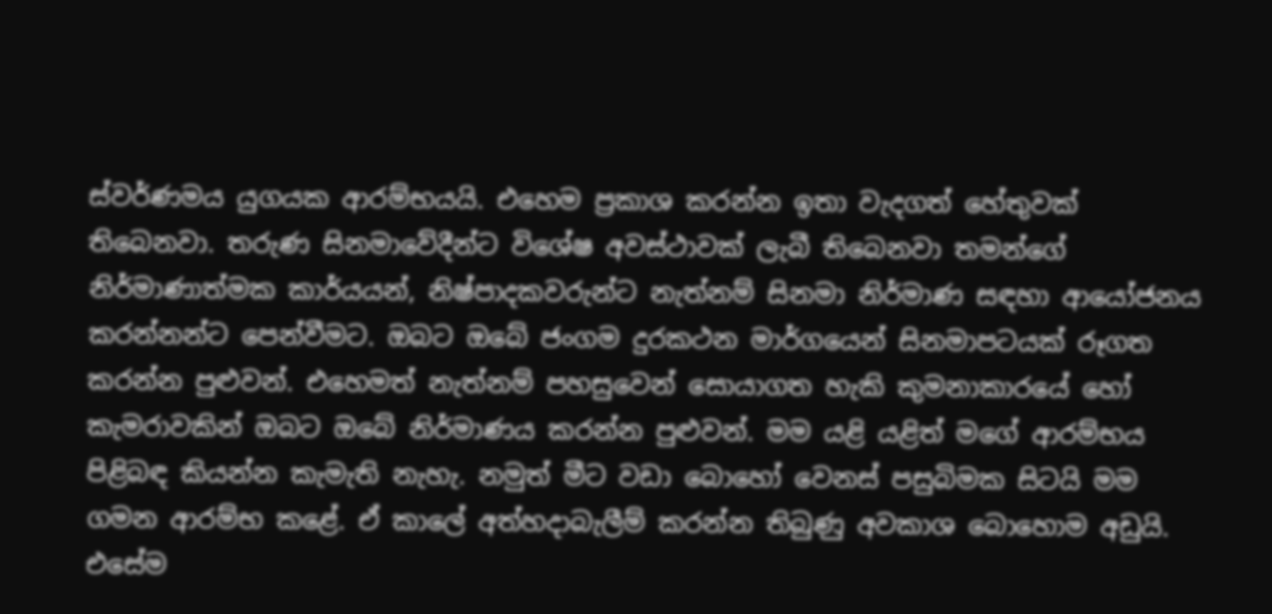ස්වර්ණමය යුගයක ආරම්භයයි. එහෙම ප්‍රකාශ කරන්න ඉතා වැදගත් හේතුවක් තිබෙනවා. තරුණ සිනමාවේදීන්ට විශේෂ අවස්ථාවක් ලැබී තිබෙනවා තමන්ගේ නිර්මාණාත්මක කාර්යයන්, නිෂ්පාදකවරුන්ට නැත්නම් සිනමා නිර්මාණ සඳහා ආයෝජනය කරන්නන්ට පෙන්වීමට. ඔබට ඔබේ ජංගම දුරකථන මාර්ගයෙන් සිනමාපටයක් රූගත කරන්න පුළුවන්. එහෙමත් නැත්නම් පහසුවෙන් සොයාගත හැකි කුමනාකාරයේ හෝ කැමරාවකින් ඔබට ඔබේ නිර්මාණය කරන්න පුළුවන්. මම යළි යළිත් මගේ ආරම්භය පිළිබඳ කියන්න කැමැති නැහැ. නමුත් මීට වඩා බොහෝ වෙනස් පසුබිමක සිටයි මම ගමන ආරම්භ කළේ. ඒ කාලේ අත්හදාබැලීම් කරන්න තිබුණු අවකාශ බොහොම අඩුයි. එසේම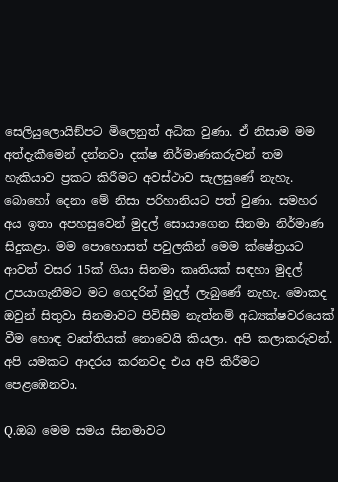සෙලියුලොයිඞ්පට මිලෙනුත් අධික වුණා. ඒ නිසාම මම අත්දැකීමෙන් දන්නවා දක්ෂ නිර්මාණකරුවන් තම හැකියාව ප්‍රකට කිරීමට අවස්ථාව සැලසුණේ නැහැ. බොහෝ දෙනා මේ නිසා පරිහානියට පත් වුණා. සමහර අය ඉතා අපහසුවෙන් මුදල් සොයාගෙන සිනමා නිර්මාණ සිදුකළා. මම පොහොසත් පවුලකින් මෙම ක්ෂේත්‍රයට ආවත් වසර 15ක් ගියා සිනමා කෘතියක් සඳහා මුදල් උපයාගැනීමට මට ගෙදරින් මුදල් ලැබුණේ නැහැ. මොකද ඔවුන් සිතුවා සිනමාවට පිවිසීම නැත්නම් අධ්‍යක්ෂවරයෙක් වීම හොඳ වෘත්තියක් නොවෙයි කියලා. අපි කලාකරුවන්. අපි යමකට ආදරය කරනවද එය අපි කිරීමට පෙළඹෙනවා.

Q.ඔබ මෙම සමය සිනමාවට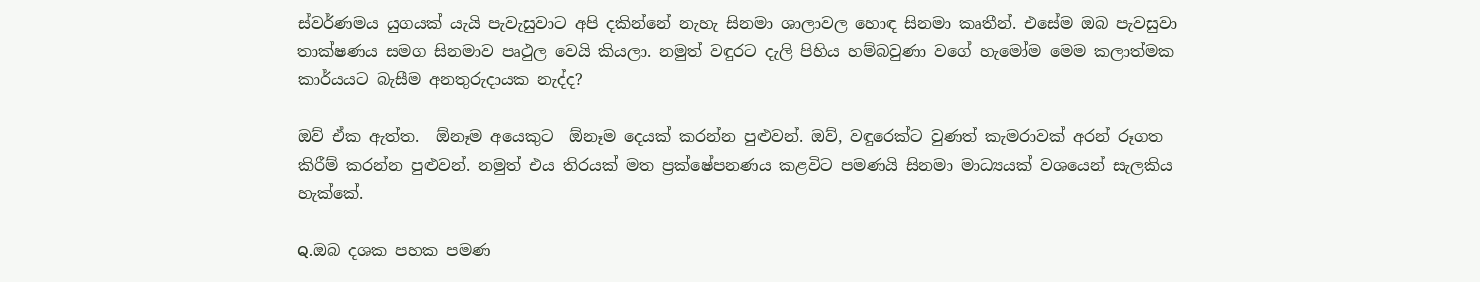ස්වර්ණමය යුගයක් යැයි පැවැසුවාට අපි දකින්නේ නැහැ සිනමා ශාලාවල හොඳ සිනමා කෘතීන්. එසේම ඔබ පැවසුවා තාක්ෂණය සමග සිනමාව පෘථුල වෙයි කියලා. නමුත් වඳුරට දැලි පිහිය හම්බවුණා වගේ හැමෝම මෙම කලාත්මක කාර්යයට බැසීම අනතුරුදායක නැද්ද?

ඔව් ඒක ඇත්ත.  ඕනෑම අයෙකුට  ඕනෑම දෙයක් කරන්න පුළුවන්. ඔව්, වඳුරෙක්ට වුණත් කැමරාවක් අරන් රූගත කිරීම් කරන්න පුළුවන්. නමුත් එය තිරයක් මත ප්‍රක්ෂේපනණය කළවිට පමණයි සිනමා මාධ්‍යයක් වශයෙන් සැලකිය හැක්කේ.

Q.ඔබ දශක පහක පමණ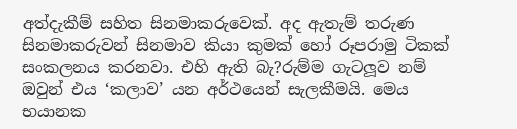අත්දැකීම් සහිත සිනමාකරුවෙක්. අද ඇතැම් තරුණ සිනමාකරුවන් සිනමාව කියා කුමක් හෝ රූපරාමු ටිකක් සංකලනය කරනවා. එහි ඇති බැ?රුම්ම ගැටලූව නම් ඔවුන් එය ‘කලාව’ යන අර්ථයෙන් සැලකීමයි. මෙය භයානක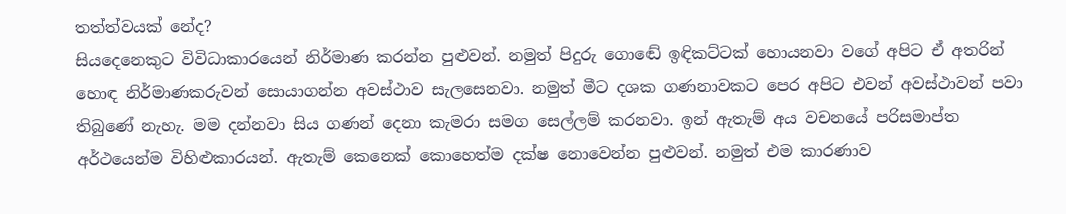තත්ත්වයක් නේද?
සියදෙනෙකුට විවිධාකාරයෙන් නිර්මාණ කරන්න පුළුවන්. නමුත් පිදුරු ගොඬේ ඉඳිකට්ටක් හොයනවා වගේ අපිට ඒ අතරින් හොඳ නිර්මාණකරුවන් සොයාගන්න අවස්ථාව සැලසෙනවා. නමුත් මීට දශක ගණනාවකට පෙර අපිට එවන් අවස්ථාවන් පවා තිබුණේ නැහැ. මම දන්නවා සිය ගණන් දෙනා කැමරා සමග සෙල්ලම් කරනවා. ඉන් ඇතැම් අය වචනයේ පරිසමාප්ත අර්ථයෙන්ම විහිළුකාරයන්. ඇතැම් කෙනෙක් කොහෙත්ම දක්ෂ නොවෙන්න පුළුවන්. නමුත් එම කාරණාව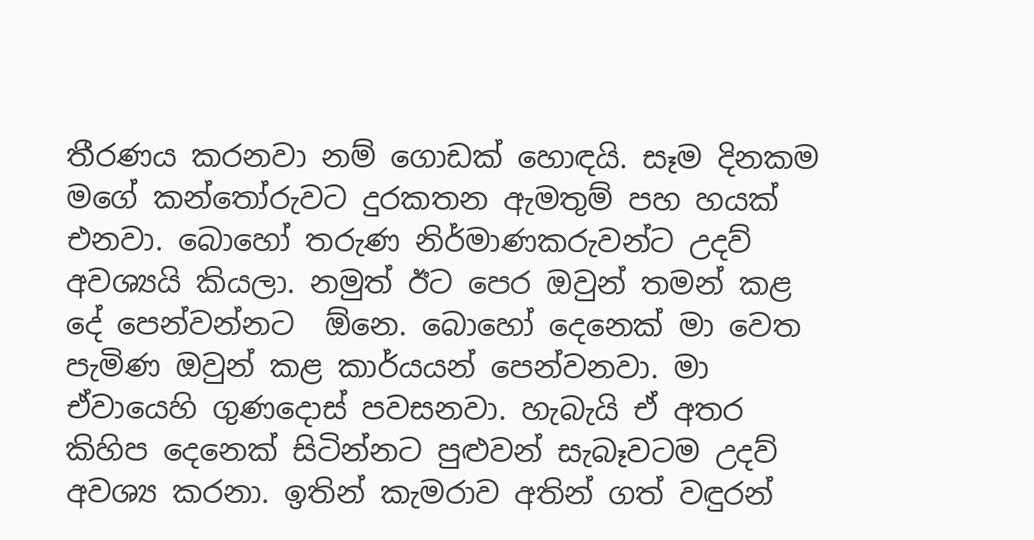තීරණය කරනවා නම් ගොඩක් හොඳයි. සෑම දිනකම මගේ කන්තෝරුවට දුරකතන ඇමතුම් පහ හයක් එනවා. බොහෝ තරුණ නිර්මාණකරුවන්ට උදව් අවශ්‍යයි කියලා. නමුත් ඊට පෙර ඔවුන් තමන් කළ දේ පෙන්වන්නට  ඕනෙ. බොහෝ දෙනෙක් මා වෙත පැමිණ ඔවුන් කළ කාර්යයන් පෙන්වනවා. මා ඒවායෙහි ගුණදොස් පවසනවා. හැබැයි ඒ අතර කිහිප දෙනෙක් සිටින්නට පුළුවන් සැබෑවටම උදව් අවශ්‍ය කරනා. ඉතින් කැමරාව අතින් ගත් වඳුරන්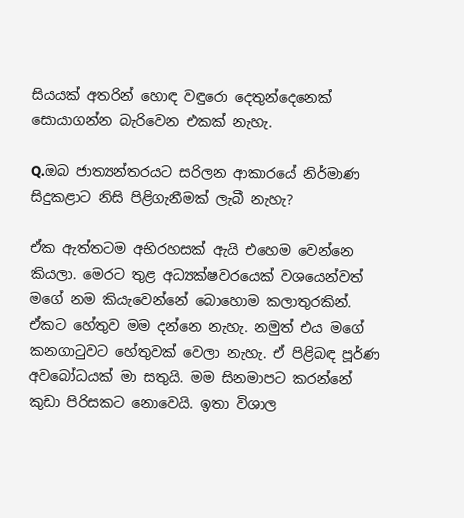සියයක් අතරින් හොඳ වඳුරො දෙතුන්දෙනෙක් සොයාගන්න බැරිවෙන එකක් නැහැ.

Q.ඔබ ජාත්‍යන්තරයට සරිලන ආකාරයේ නිර්මාණ සිදුකළාට නිසි පිළිගැනීමක් ලැබී නැහැ?

ඒක ඇත්තටම අභිරහසක් ඇයි එහෙම වෙන්නෙ කියලා. මෙරට තුළ අධ්‍යක්ෂවරයෙක් වශයෙන්වත් මගේ නම කියැවෙන්නේ බොහොම කලාතුරකින්. ඒකට හේතුව මම දන්නෙ නැහැ. නමුත් එය මගේ කනගාටුවට හේතුවක් වෙලා නැහැ. ඒ පිළිබඳ පූර්ණ අවබෝධයක් මා සතුයි. මම සිනමාපට කරන්නේ කුඩා පිරිසකට නොවෙයි. ඉතා විශාල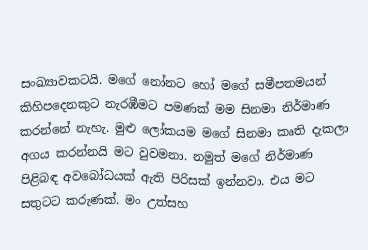සංඛ්‍යාවකටයි. මගේ නෝනට හෝ මගේ සමීපතමයන් කිහිපදෙනකුට නැරඹීමට පමණක් මම සිනමා නිර්මාණ කරන්නේ නැහැ. මුළු ලෝකයම මගේ සිනමා කෘති දැකලා අගය කරන්නයි මට වුවමනා. නමුත් මගේ නිර්මාණ පිළිබඳ අවබෝධයක් ඇති පිරිසක් ඉන්නවා. එය මට සතුටට කරුණක්. මං උත්සහ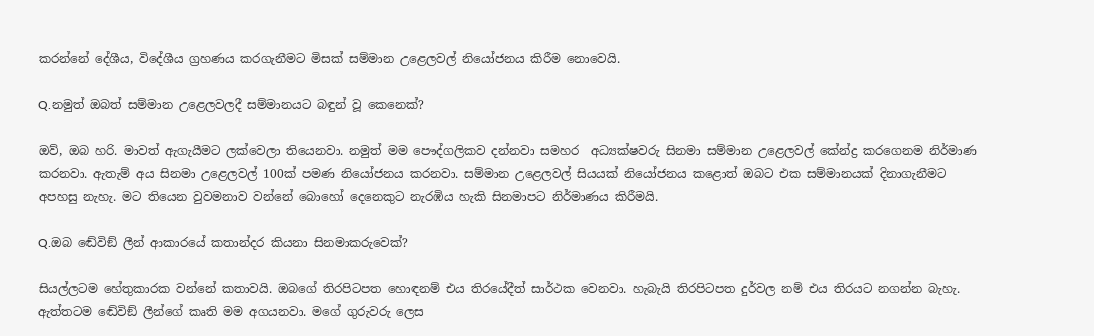කරන්නේ දේශීය, විදේශීය ග්‍රහණය කරගැනීමට මිසක් සම්මාන උළෙලවල් නියෝජනය කිරීම නොවෙයි.

Q.නමුත් ඔබත් සම්මාන උළෙලවලදී සම්මානයට බඳුන් වූ කෙනෙක්?

ඔව්, ඔබ හරි. මාවත් ඇගැයීමට ලක්වෙලා තියෙනවා. නමුත් මම පෞද්ගලිකව දන්නවා සමහර  අධ්‍යක්ෂවරු සිනමා සම්මාන උළෙලවල් කේන්ද්‍ර කරගෙනම නිර්මාණ කරනවා. ඇතැම් අය සිනමා උළෙලවල් 100ක් පමණ නියෝජනය කරනවා. සම්මාන උළෙලවල් සියයක් නියෝජනය කළොත් ඔබට එක සම්මානයක් දිනාගැනීමට අපහසු නැහැ. මට තියෙන වුවමනාව වන්නේ බොහෝ දෙනෙකුට නැරඹිය හැකි සිනමාපට නිර්මාණය කිරීමයි.

Q.ඔබ ඬේවිඞ් ලීන් ආකාරයේ කතාන්දර කියනා සිනමාකරුවෙක්?

සියල්ලටම හේතුකාරක වන්නේ කතාවයි. ඔබගේ තිරපිටපත හොඳනම් එය තිරයේදීත් සාර්ථක වෙනවා. හැබැයි තිරපිටපත දුර්වල නම් එය තිරයට නගන්න බැහැ. ඇත්තටම ඬේවිඞ් ලීන්ගේ කෘති මම අගයනවා. මගේ ගුරුවරු ලෙස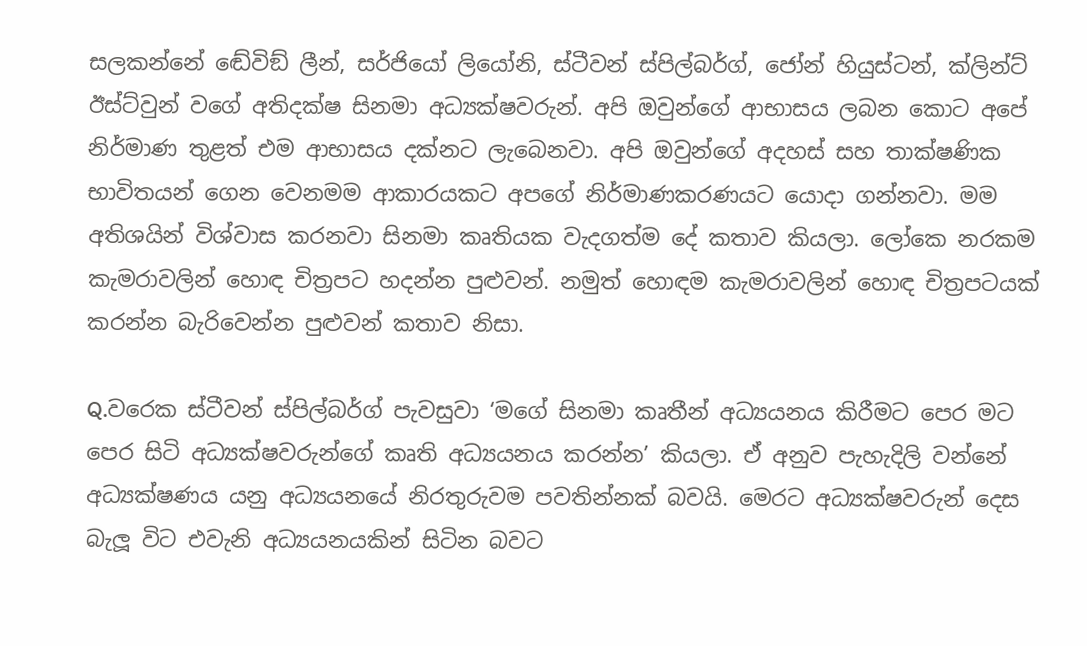සලකන්නේ ඬේවිඞ් ලීන්, සර්ජියෝ ලියෝනි, ස්ටීවන් ස්පිල්බර්ග්, ජෝන් හියුස්ටන්, ක්ලින්ට් ඊස්ට්වුන් වගේ අතිදක්ෂ සිනමා අධ්‍යක්ෂවරුන්. අපි ඔවුන්ගේ ආභාසය ලබන කොට අපේ නිර්මාණ තුළත් එම ආභාසය දක්නට ලැබෙනවා. අපි ඔවුන්ගේ අදහස් සහ තාක්ෂණික භාවිතයන් ගෙන වෙනමම ආකාරයකට අපගේ නිර්මාණකරණයට යොදා ගන්නවා. මම අතිශයින් විශ්වාස කරනවා සිනමා කෘතියක වැදගත්ම දේ කතාව කියලා. ලෝකෙ නරකම කැමරාවලින් හොඳ චිත්‍රපට හදන්න පුළුවන්. නමුත් හොඳම කැමරාවලින් හොඳ චිත්‍රපටයක් කරන්න බැරිවෙන්න පුළුවන් කතාව නිසා.

Q.වරෙක ස්ටීවන් ස්පිල්බර්ග් පැවසුවා ‘මගේ සිනමා කෘතීන් අධ්‍යයනය කිරීමට පෙර මට පෙර සිටි අධ්‍යක්ෂවරුන්ගේ කෘති අධ්‍යයනය කරන්න’ කියලා. ඒ අනුව පැහැදිලි වන්නේ අධ්‍යක්ෂණය යනු අධ්‍යයනයේ නිරතුරුවම පවතින්නක් බවයි. මෙරට අධ්‍යක්ෂවරුන් දෙස බැලූ විට එවැනි අධ්‍යයනයකින් සිටින බවට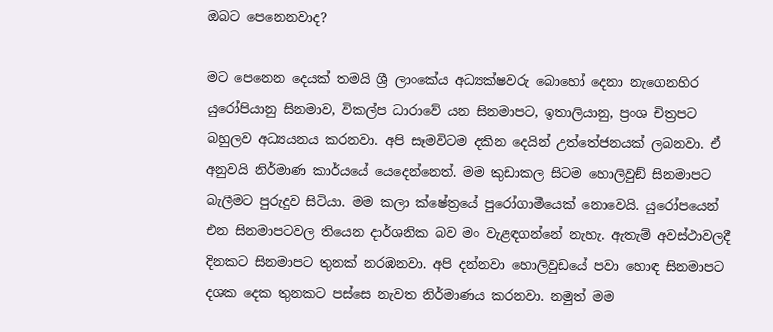ඔබට පෙනෙනවාද?

මට පෙනෙන දෙයක් තමයි ශ්‍රී ලාංකේය අධ්‍යක්ෂවරු බොහෝ දෙනා නැගෙනහිර යුරෝපියානු සිනමාව, විකල්ප ධාරාවේ යන සිනමාපට, ඉතාලියානු, ප්‍රංශ චිත්‍රපට බහුලව අධ්‍යයනය කරනවා. අපි සෑමවිටම දකින දෙයින් උත්තේජනයක් ලබනවා. ඒ අනුවයි නිර්මාණ කාර්යයේ යෙදෙන්නෙත්. මම කුඩාකල සිටම හොලිවුඞ් සිනමාපට බැලීමට පුරුදුව සිටියා. මම කලා ක්ෂේත්‍රයේ පුරෝගාමීයෙක් නොවෙයි. යුරෝපයෙන් එන සිනමාපටවල තියෙන දාර්ශනික බව මං වැළඳගන්නේ නැහැ. ඇතැම් අවස්ථාවලදී දිනකට සිනමාපට තුනක් නරඹනවා. අපි දන්නවා හොලිවුඩයේ පවා හොඳ සිනමාපට දශක දෙක තුනකට පස්සෙ නැවත නිර්මාණය කරනවා. නමුත් මම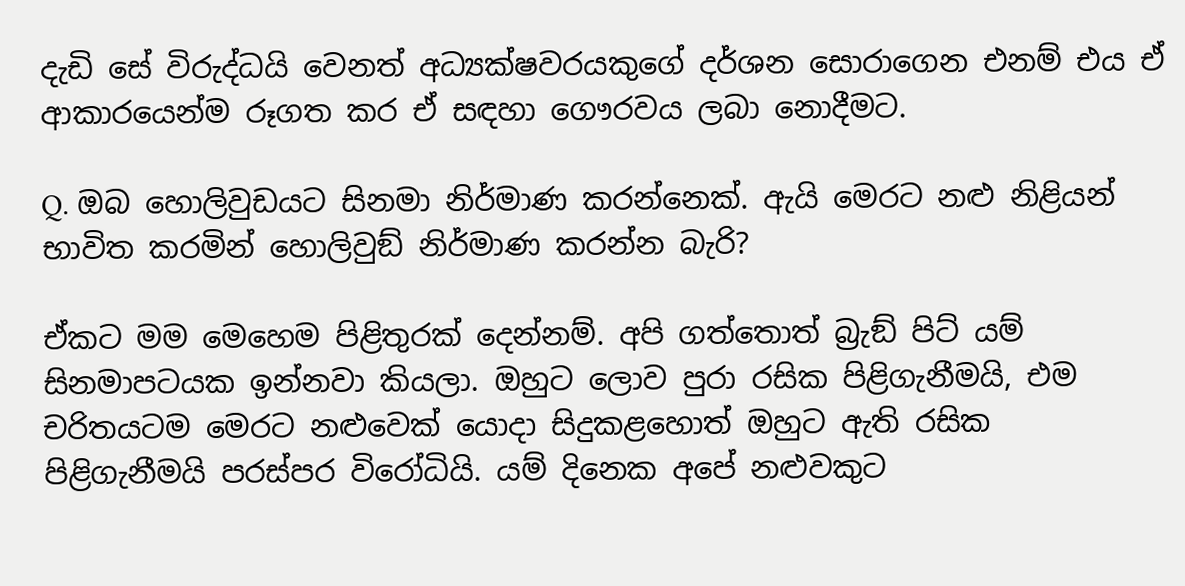දැඩි සේ විරුද්ධයි වෙනත් අධ්‍යක්ෂවරයකුගේ දර්ශන සොරාගෙන එනම් එය ඒ ආකාරයෙන්ම රූගත කර ඒ සඳහා ගෞරවය ලබා නොදීමට.

Q. ඔබ හොලිවුඩයට සිනමා නිර්මාණ කරන්නෙක්. ඇයි මෙරට නළු නිළියන් භාවිත කරමින් හොලිවුඞ් නිර්මාණ කරන්න බැරි?

ඒකට මම මෙහෙම පිළිතුරක් දෙන්නම්. අපි ගත්තොත් බ්‍රැඞ් පිට් යම් සිනමාපටයක ඉන්නවා කියලා. ඔහුට ලොව පුරා රසික පිළිගැනීමයි, එම චරිතයටම මෙරට නළුවෙක් යොදා සිදුකළහොත් ඔහුට ඇති රසික
පිළිගැනීමයි පරස්පර විරෝධියි. යම් දිනෙක අපේ නළුවකුට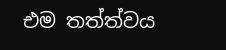එම තත්ත්වය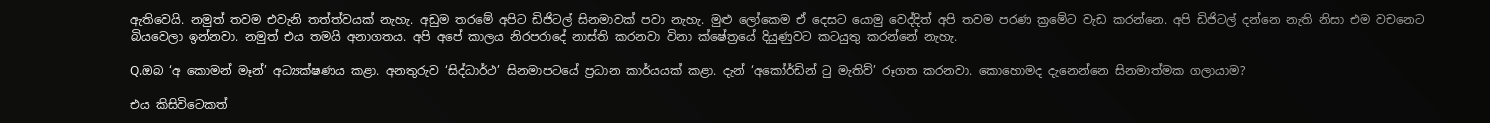ඇතිවෙයි. නමුත් තවම එවැනි තත්ත්වයක් නැහැ. අඩුම තරමේ අපිට ඩිජිටල් සිනමාවක් පවා නැහැ. මුළු ලෝකෙම ඒ දෙසට යොමු වෙද්දිත් අපි තවම පරණ ක්‍රමේට වැඩ කරන්නෙ. අපි ඩිජිටල් දන්නෙ නැති නිසා එම වචනෙට බියවෙලා ඉන්නවා. නමුත් එය තමයි අනාගතය. අපි අපේ කාලය නිරපරාදේ නාස්ති කරනවා විනා ක්ෂේත්‍රයේ දියුණුවට කටයුතු කරන්නේ නැහැ.

Q.ඔබ ‘අ කොමන් මෑන්’ අධ්‍යක්ෂණය කළා. අනතුරුව ‘සිද්ධාර්ථ’ සිනමාපටයේ ප්‍රධාන කාර්යයක් කළා. දැන් ‘අකෝර්ඩින් ටු මැතිව්’ රූගත කරනවා. කොහොමද දැනෙන්නෙ සිනමාත්මක ගලායාම?

එය කිසිවිටෙකත්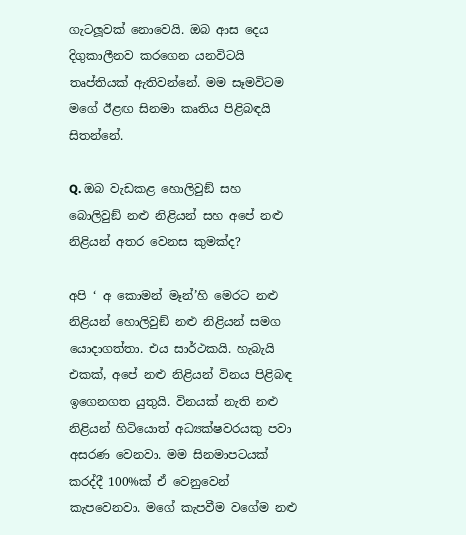ගැටලූවක් නොවෙයි. ඔබ ආස දෙය දිගුකාලීනව කරගෙන යනවිටයි තෘප්තියක් ඇතිවන්නේ. මම සෑමවිටම මගේ ඊළඟ සිනමා කෘතිය පිළිබඳයි සිතන්නේ.

Q. ඔබ වැඩකළ හොලිවුඞ් සහ බොලිවුඞ් නළු නිළියන් සහ අපේ නළු නිළියන් අතර වෙනස කුමක්ද?

අපි ‘ අ කොමන් මෑන්’හි මෙරට නළු නිළියන් හොලිවුඞ් නළු නිළියන් සමග යොදාගත්තා. එය සාර්ථකයි. හැබැයි එකක්, අපේ නළු නිළියන් විනය පිළිබඳ ඉගෙනගත යුතුයි. විනයක් නැති නළු නිළියන් හිටියොත් අධ්‍යක්ෂවරයකු පවා අසරණ වෙනවා. මම සිනමාපටයක් කරද්දී 100%ක් ඒ වෙනුවෙන් කැපවෙනවා. මගේ කැපවීම වගේම නළු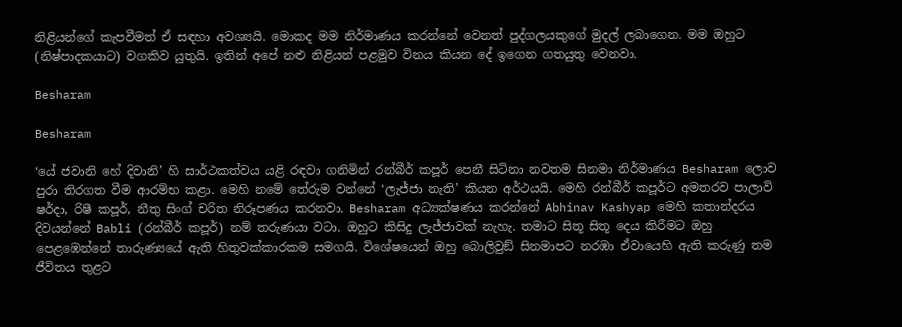නිළියන්ගේ කැපවීමත් ඒ සඳහා අවශ්‍යයි. මොකද මම නිර්මාණය කරන්නේ වෙනත් පුද්ගලයකුගේ මුදල් ලබාගෙන. මම ඔහුට (නිෂ්පාදකයාට) වගකිව යුතුයි. ඉතින් අපේ නළු නිළියන් පළමුව විනය කියන දේ ඉගෙන ගතයුතු වෙනවා.

Besharam

Besharam

‘යේ ජවානි හේ දිවානි’ හි සාර්ථකත්වය යළි රඳවා ගනිමින් රන්බීර් කපූර් පෙනී සිටිනා නවතම සිනමා නිර්මාණය Besharam ලොව පුරා තිරගත වීම ආරම්භ කළා. මෙහි නමේ තේරුම වන්නේ ‘ලැජ්ජා නැති’ කියන අර්ථයයි. මෙහි රන්බීර් කපූර්ට අමතරව පාලාවි ෂර්දා, රිෂී කපූර්, නීතු සිංග් චරිත නිරූපණය කරනවා. Besharam අධ්‍යක්ෂණය කරන්නේ Abhinav Kashyap මෙහි කතාන්දරය දිවයන්නේ Babli (රන්බීර් කපූර්) නම් තරුණයා වටා. ඔහුට කිසිදු ලැජ්ජාවක් නැහැ. තමාට සිතූ සිතූ දෙය කිරීමට ඔහු පෙළඹෙන්නේ තාරුණ්‍යයේ ඇති හිතුවක්කාරකම සමගයි. විශේෂයෙන් ඔහු බොලිවුඞ් සිනමාපට නරඹා ඒවායෙහි ඇති කරුණු තම ජීවිතය තුළට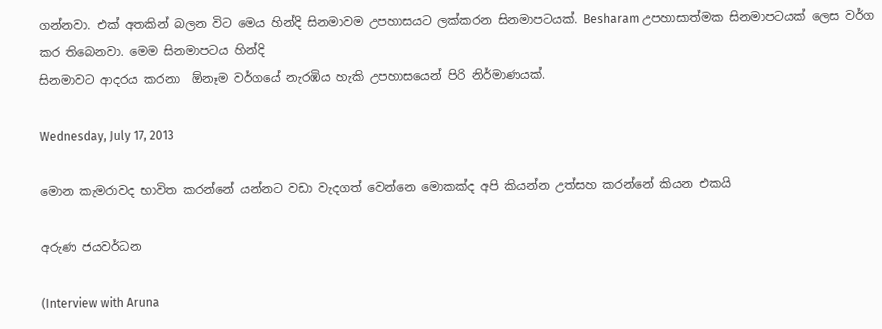ගන්නවා. එක් අතකින් බලන විට මෙය හින්දි සිනමාවම උපහාසයට ලක්කරන සිනමාපටයක්. Besharam උපහාසාත්මක සිනමාපටයක් ලෙස වර්ග කර තිබෙනවා. මෙම සිනමාපටය හින්දි
සිනමාවට ආදරය කරනා  ඕනෑම වර්ගයේ නැරඹිය හැකි උපහාසයෙන් පිරි නිර්මාණයක්.

Wednesday, July 17, 2013

මොන කැමරාවද භාවිත කරන්නේ යන්නට වඩා වැදගත් වෙන්නෙ මොකක්ද අපි කියන්න උත්සහ කරන්නේ කියන එකයි

අරුණ ජයවර්ධන

(Interview with Aruna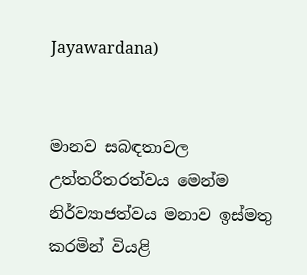Jayawardana)


මානව සබඳතාවල උත්තරීතරත්වය මෙන්ම
නිර්ව්‍යාජත්වය මනාව ඉස්මතු කරමින් වියළි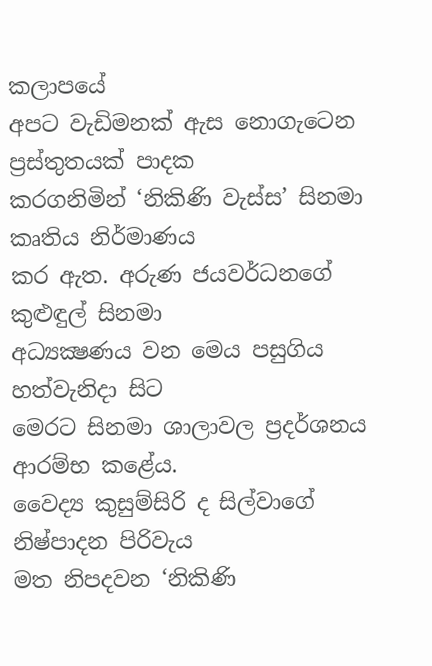කලාපයේ
අපට වැඩිමනක් ඇස නොගැටෙන ප්‍රස්තුතයක් පාදක
කරගනිමින් ‘නිකිණි වැස්ස’ සිනමා කෘතිය නිර්මාණය
කර ඇත. අරුණ ජයවර්ධනගේ කුළුඳුල් සිනමා
අධ්‍යක්‍ෂණය වන මෙය පසුගිය හත්වැනිදා සිට
මෙරට සිනමා ශාලාවල ප්‍රදර්ශනය ආරම්භ කළේය.
වෛද්‍ය කුසුම්සිරි ද සිල්වාගේ නිෂ්පාදන පිරිවැය
මත නිපදවන ‘නිකිණි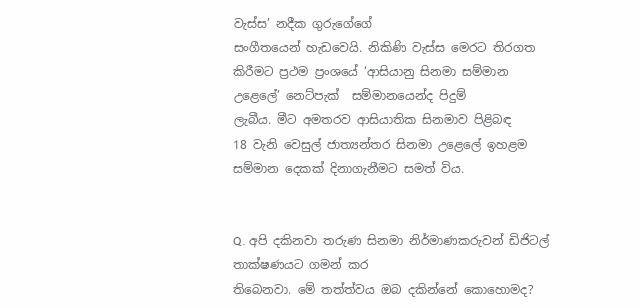වැස්ස’ නදීක ගුරුගේගේ
සංගීතයෙන් හැඩවෙයි. නිකිණි වැස්ස මෙරට තිරගත
කිරීමට ප්‍රථම ප්‍රංශයේ ‘ආසියානු සිනමා සම්මාන
උළෙලේ’ නෙට්පැක්  සම්මානයෙන්ද පිදුම්
ලැබීය. මීට අමතරව ආසියාතික සිනමාව පිළිබඳ
18 වැනි වෙසුල් ජාත්‍යන්තර සිනමා උළෙලේ ඉහළම
සම්මාන දෙකක් දිනාගැනීමට සමත් විය.


Q. අපි දකිනවා තරුණ සිනමා නිර්මාණකරුවන් ඩිජිටල් තාක්ෂණයට ගමන් කර
තිබෙනවා. මේ තත්ත්වය ඔබ දකින්නේ කොහොමද?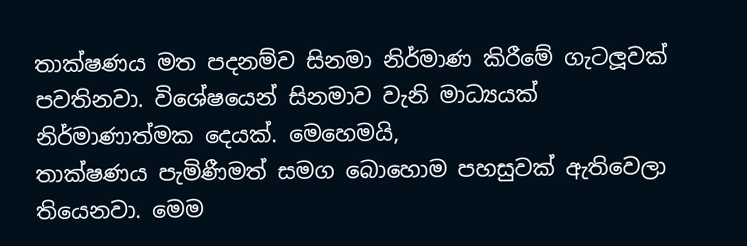තාක්ෂණය මත පදනම්ව සිනමා නිර්මාණ කිරීමේ ගැටලූවක් පවතිනවා. විශේෂයෙන් සිනමාව වැනි මාධ්‍යයක් නිර්මාණාත්මක දෙයක්. මෙහෙමයි,
තාක්ෂණය පැමිණීමත් සමග බොහොම පහසුවක් ඇතිවෙලා තියෙනවා. මෙම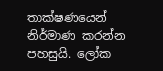තාක්ෂණයෙන් නිර්මාණ කරන්න පහසුයි. ලෝක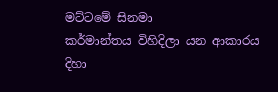මට්ටමේ සිනමා
කර්මාන්තය විහිදිලා යන ආකාරය දිහා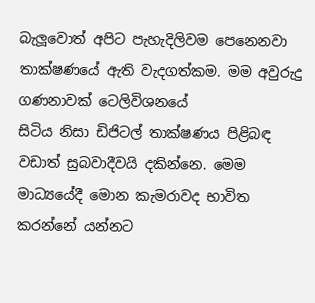බැලූවොත් අපිට පැහැදිලිවම පෙනෙනවා තාක්ෂණයේ ඇති වැදගත්කම. මම අවුරුදු ගණනාවක් ටෙලිවිශනයේ
සිටිය නිසා ඩිජිටල් තාක්ෂණය පිළිබඳ වඩාත් සුබවාදීවයි දකින්නෙ. මෙම මාධ්‍යයේදී මොන කැමරාවද භාවිත කරන්නේ යන්නට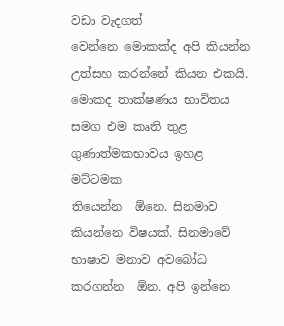වඩා වැදගත්
වෙන්නෙ මොකක්ද අපි කියන්න උත්සහ කරන්නේ කියන එකයි. මොකද තාක්ෂණය භාවිතය සමග එම කෘති තුළ ගුණාත්මකභාවය ඉහළ මට්ටමක
තියෙන්න  ඕනෙ. සිනමාව කියන්නෙ විෂයක්. සිනමාවේ භාෂාව මනාව අවබෝධ කරගන්න  ඕන. අපි ඉන්නෙ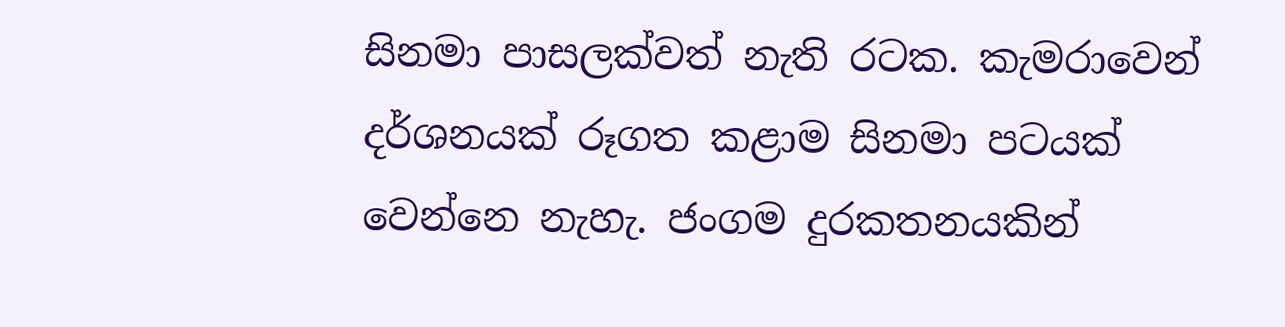සිනමා පාසලක්වත් නැති රටක. කැමරාවෙන් දර්ශනයක් රූගත කළාම සිනමා පටයක් වෙන්නෙ නැහැ. ජංගම දුරකතනයකින්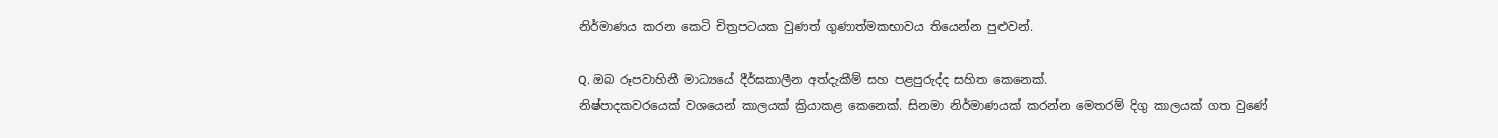නිර්මාණය කරන කෙටි චිත්‍රපටයක වුණත් ගුණාත්මකභාවය තියෙන්න පුළුවන්.

Q. ඔබ රූපවාහිනී මාධ්‍යයේ දීර්ඝකාලීන අත්දැකීම් සහ පළපුරුද්ද සහිත කෙනෙක්.
නිෂ්පාදකවරයෙක් වශයෙන් කාලයක් ක්‍රියාකළ කෙනෙක්. සිනමා නිර්මාණයක් කරන්න මෙතරම් දිගු කාලයක් ගත වුණේ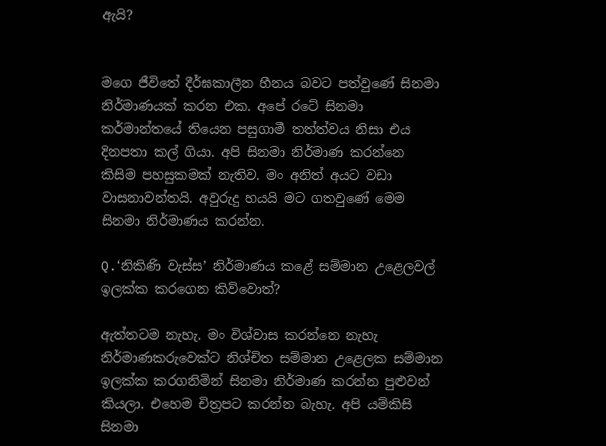ඇයි?


මගෙ ජීවිතේ දීර්ඝකාලීන හීනය බවට පත්වුණේ සිනමා නිර්මාණයක් කරන එක. අපේ රටේ සිනමා කර්මාන්තයේ තියෙන පසුගාමී තත්ත්වය නිසා එය
දිනපතා කල් ගියා. අපි සිනමා නිර්මාණ කරන්නෙ කිසිම පහසුකමක් නැතිව. මං අනිත් අයට වඩා වාසනාවන්තයි. අවුරුදු හයයි මට ගතවුණේ මෙම
සිනමා නිර්මාණය කරන්න.

Q.‘නිකිණි වැස්ස’ නිර්මාණය කළේ සම්මාන උළෙලවල් ඉලක්ක කරගෙන කිව්වොත්?

ඇත්තටම නැහැ. මං විශ්වාස කරන්නෙ නැහැ නිර්මාණකරුවෙක්ට නිශ්චිත සම්මාන උළෙලක සම්මාන ඉලක්ක කරගනිමින් සිනමා නිර්මාණ කරන්න පුළුවන්
කියලා. එහෙම චිත්‍රපට කරන්න බැහැ. අපි යම්කිසි සිනමා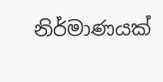නිර්මාණයක්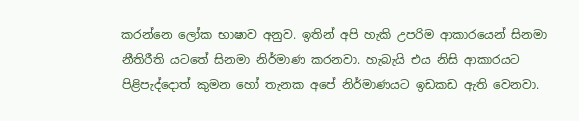කරන්නෙ ලෝක භාෂාව අනුව. ඉතින් අපි හැකි උපරිම ආකාරයෙන් සිනමා නීතිරීති යටතේ සිනමා නිර්මාණ කරනවා. හැබැයි එය නිසි ආකාරයට පිළිපැද්දොත් කුමන හෝ තැනක අපේ නිර්මාණයට ඉඩකඩ ඇති වෙනවා.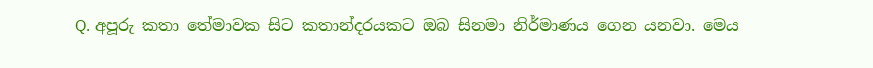Q. අපූරු කතා තේමාවක සිට කතාන්දරයකට ඔබ සිනමා නිර්මාණය ගෙන යනවා. මෙය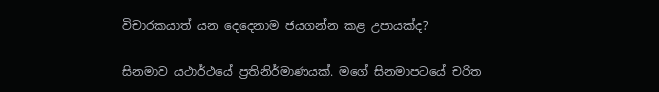විචාරකයාත් යන දෙදෙනාම ජයගන්න කළ උපායක්ද?

සිනමාව යථාර්ථයේ ප්‍රතිනිර්මාණයක්. මගේ සිනමාපටයේ චරිත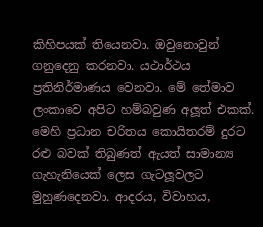කිහිපයක් තියෙනවා. ඔවුනොවුන් ගනුදෙනු කරනවා. යථාර්ථය ප්‍රතිනිර්මාණය වෙනවා. මේ තේමාව ලංකාවෙ අපිට හම්බවුණ අලූත් එකක්. මෙහි ප්‍රධාන චරිතය කොයිතරම් දුරට රළු බවක් තිබුණත් ඇයත් සාමාන්‍ය ගැහැනියෙක් ලෙස ගැටලූවලට මුහුණදෙනවා. ආදරය, විවාහය,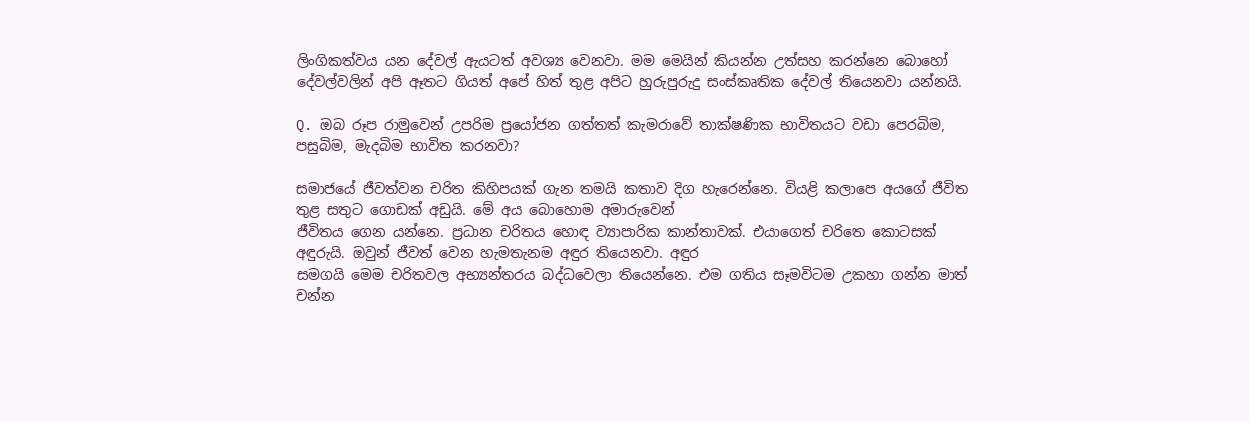ලිංගිකත්වය යන දේවල් ඇයටත් අවශ්‍ය වෙනවා. මම මෙයින් කියන්න උත්සහ කරන්නෙ බොහෝ දේවල්වලින් අපි ඈතට ගියත් අපේ හිත් තුළ අපිට හුරුපුරුදු සංස්කෘතික දේවල් තියෙනවා යන්නයි.

Q. ඔබ රූප රාමුවෙන් උපරිම ප්‍රයෝජන ගත්තත් කැමරාවේ තාක්ෂණික භාවිතයට වඩා පෙරබිම, පසුබිම, මැදබිම භාවිත කරනවා?

සමාජයේ ජීවත්වන චරිත කිහිපයක් ගැන තමයි කතාව දිග හැරෙන්නෙ. වියළි කලාපෙ අයගේ ජීවිත තුළ සතුට ගොඩක් අඩුයි. මේ අය බොහොම අමාරුවෙන්
ජීවිතය ගෙන යන්නෙ. ප්‍රධාන චරිතය හොඳ ව්‍යාපාරික කාන්තාවක්. එයාගෙත් චරිතෙ කොටසක් අඳුරුයි. ඔවුන් ජීවත් වෙන හැමතැනම අඳුර තියෙනවා. අඳුර
සමගයි මෙම චරිතවල අභ්‍යන්තරය බද්ධවෙලා තියෙන්නෙ. එම ගතිය සෑමවිටම උකහා ගන්න මාත් චන්න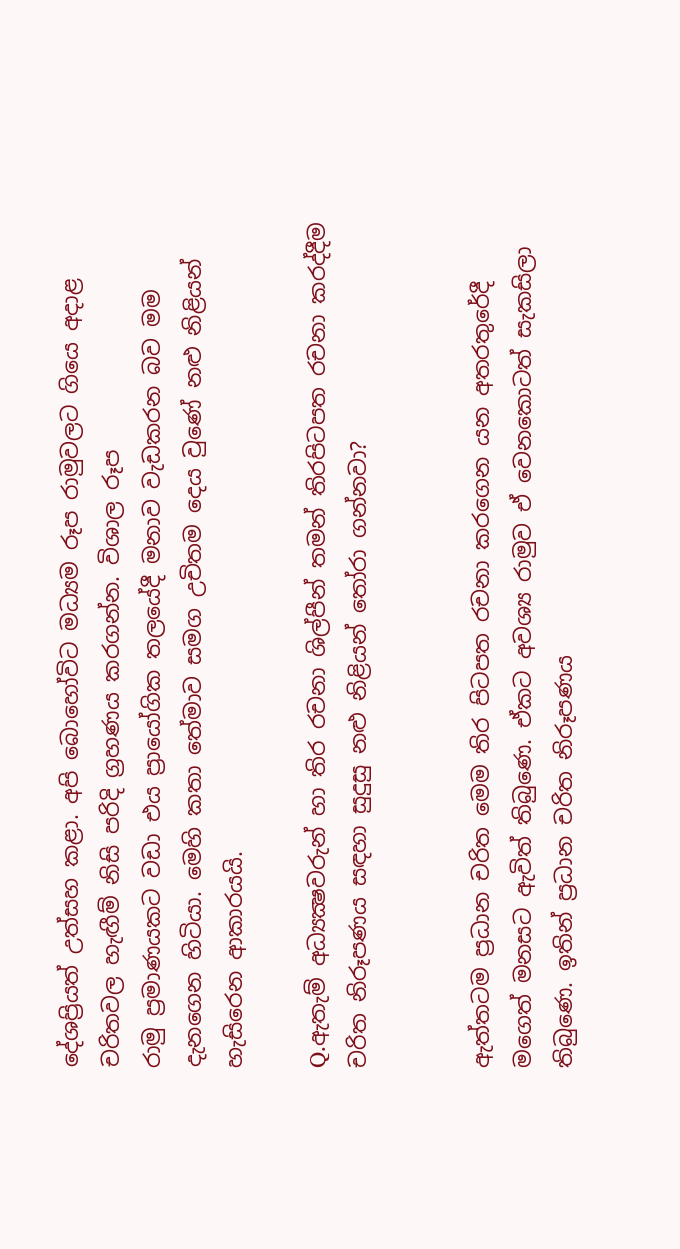දේශප්‍රියත් උත්සහ කළා. අපි බොහෝවිට මධ්‍යම රූප රාමුවලට ගියෙ අදාළ චරිතවල හැඟීම් නිසි පරිදි ග්‍රහණය කරගන්න. විශාල රූප
රාමු ප්‍රමාණයකට වඩා එය ප්‍රායෝගික තලයේදී මනාව වැඩකරන බව මම දැනගෙන හිටියා. මෙහි කතා තේමාව සමග උචිතම දෙය වුණේ නළු නිළියන් හැසිරෙන ආකාරයයි.

Q.ඇතැම් අධ්‍යක්‍ෂවරුන් හා තිර රචනා ශිල්පීන් තමන් තිරපිටපත රචනා කරද්දීම චරිත නිරූපණය සඳහා සුදුසු නළු නිළියන් තෝරා ගන්නවා?


ඇත්තටම ප්‍රධාන චරිත මෙම තිර පිටපත රචනා කරගෙන යන අතරතුරේදී මගෙත් මනසට ඇවිත් තිබුණෙ. ඒකට අවශ්‍ය රාමුව ඒ වෙනකොටත් සැකසිලා තිබුණෙ. ඉතින් ප්‍රධාන චරිත නිරූපණය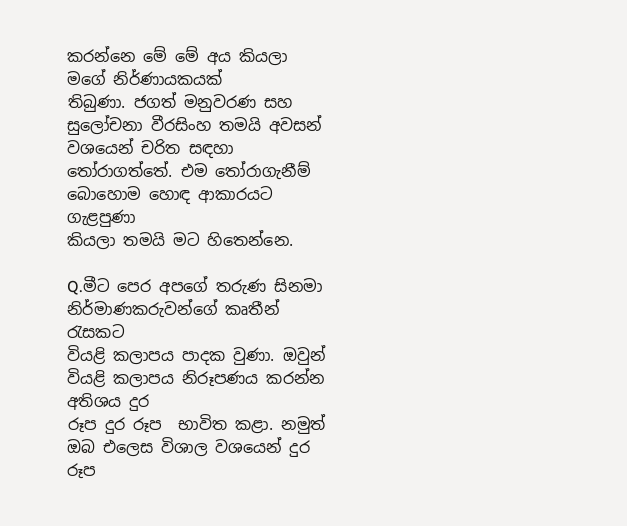කරන්නෙ මේ මේ අය කියලා මගේ නිර්ණායකයක්
තිබුණා. ජගත් මනුවරණ සහ සුලෝචනා වීරසිංහ තමයි අවසන් වශයෙන් චරිත සඳහා තෝරාගත්තේ. එම තෝරාගැනීම් බොහොම හොඳ ආකාරයට ගැළපුණා
කියලා තමයි මට හිතෙන්නෙ.

Q.මීට පෙර අපගේ තරුණ සිනමා නිර්මාණකරුවන්ගේ කෘතීන් රැසකට
වියළි කලාපය පාදක වුණා. ඔවුන් වියළි කලාපය නිරූපණය කරන්න අතිශය දුර
රූප දුර රූප  භාවිත කළා. නමුත් ඔබ එලෙස විශාල වශයෙන් දුර රූප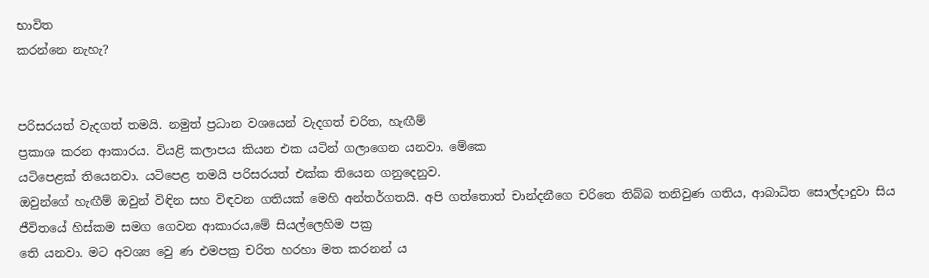භාවිත
කරන්නෙ නැහැ?


පරිසරයත් වැදගත් තමයි. නමුත් ප්‍රධාන වශයෙන් වැදගත් චරිත, හැඟීම්
ප්‍රකාශ කරන ආකාරය. වියළි කලාපය කියන එක යටින් ගලාගෙන යනවා. මේකෙ
යටිපෙළක් තියෙනවා. යටිපෙළ තමයි පරිසරයත් එක්ක තියෙන ගනුදෙනුව.
ඔවුන්ගේ හැඟීම් ඔවුන් විඳින සහ විඳවන ගතියක් මෙහි අන්තර්ගතයි. අපි ගත්තොත් චාන්දනීගෙ චරිතෙ තිබ්බ තනිවුණ ගතිය, ආබාධිත සොල්දාදුවා සිය
ජීවිතයේ හිස්කම සමග ගෙවන ආකාරය,මේ සියල්ලෙහිම පක්‍ර
තෙි යනවා. මට අවශ්‍ය වෙු ණ එමපක්‍ර චරිත හරහා මත කරනන් ය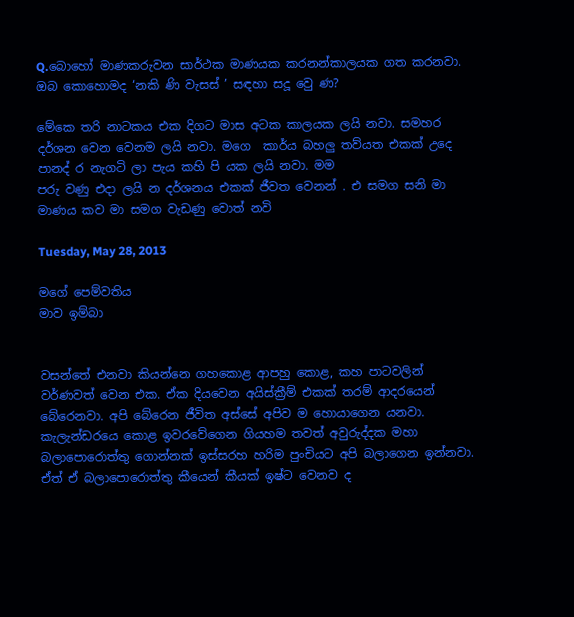Q.බොහෝ මාණකරුවන සාර්ථක මාණයක කරනන්කාලයක ගත කරනවා. ඔබ කොහොමද ‘නකි ණි වැසස් ’ සඳහා සදූ වෙු ණ?

මේකෙ තරි නාටකය එක දිගට මාස අටක කාලයක ලයි නවා. සමහර දර්ශන වෙන වෙනම ලයි නවා. මගෙ  කාර්ය බහලු තව්යත එකක් උදෙ පානද් ර නැගටි ලා පැය කහි පි යක ලයි නවා. මම
පරු වණු එදා ලයි න දර්ශනය එකක් ජීවත වෙනන් . එ සමග සනි මා මාණය කව මා සමග වැඩණු වොත් නවි

Tuesday, May 28, 2013

මගේ පෙම්වතිය
මාව ඉම්බා


වසන්තේ එනවා කියන්නෙ ගහකොළ ආපහු කොළ, කහ පාටවලින් වර්ණවත් වෙන එක. ඒක දියවෙන අයිස්ක්‍රීම් එකක් තරම් ආදරයෙන් බේරෙනවා. අපි බේරෙන ජීවිත අස්සේ අපිව ම හොයාගෙන යනවා. කැලැන්ඩරයෙ කොළ ඉවරවේගෙන ගියහම තවත් අවුරුද්දක මහා බලාපොරොත්තු ගොන්නක් ඉස්සරහ හරිම පුංචියට අපි බලාගෙන ඉන්නවා. ඒත් ඒ බලාපොරොත්තු කීයෙන් කීයක් ඉෂ්ට වෙනව ද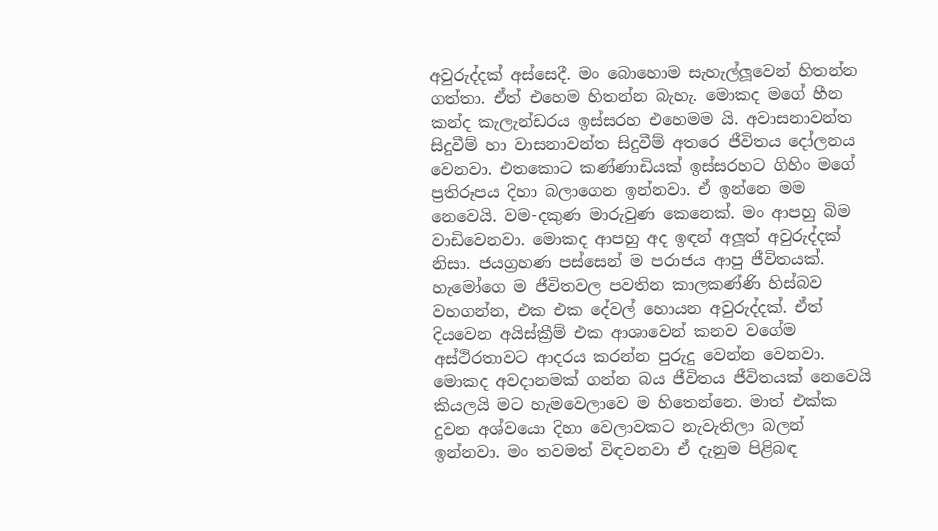අවුරුද්දක් අස්සෙදී. මං බොහොම සැහැල්ලූවෙන් හිතන්න ගත්තා. ඒත් එහෙම හිතන්න බැහැ. මොකද මගේ හීන කන්ද කැලැන්ඩරය ඉස්සරහ එහෙමම යි. අවාසනාවන්ත සිදුවීම් හා වාසනාවන්ත සිදුවීම් අතරෙ ජීවිතය දෝලනය වෙනවා. එතකොට කණ්ණාඩියක් ඉස්සරහට ගිහිං මගේ ප්‍රතිරූපය දිහා බලාගෙන ඉන්නවා. ඒ ඉන්නෙ මම නෙවෙයි. වම-දකුණ මාරුවුණ කෙනෙක්. මං ආපහු බිම වාඩිවෙනවා. මොකද ආපහු අද ඉඳන් අලූත් අවුරුද්දක් නිසා. ජයග්‍රහණ පස්සෙන් ම පරාජය ආපු ජීවිතයක්. හැමෝගෙ ම ජීවිතවල පවතින කාලකණ්ණි හිස්බව වහගන්න, එක එක දේවල් හොයන අවුරුද්දක්. ඒත් දියවෙන අයිස්ක්‍රීම් එක ආශාවෙන් කනව වගේම අස්ථිරතාවට ආදරය කරන්න පුරුදු වෙන්න වෙනවා. මොකද අවදානමක් ගන්න බය ජීවිතය ජීවිතයක් නෙවෙයි කියලයි මට හැමවෙලාවෙ ම හිතෙන්නෙ. මාත් එක්ක දුවන අශ්වයො දිහා වෙලාවකට නැවැතිලා බලන් ඉන්නවා. මං තවමත් විඳවනවා ඒ දැනුම පිළිබඳ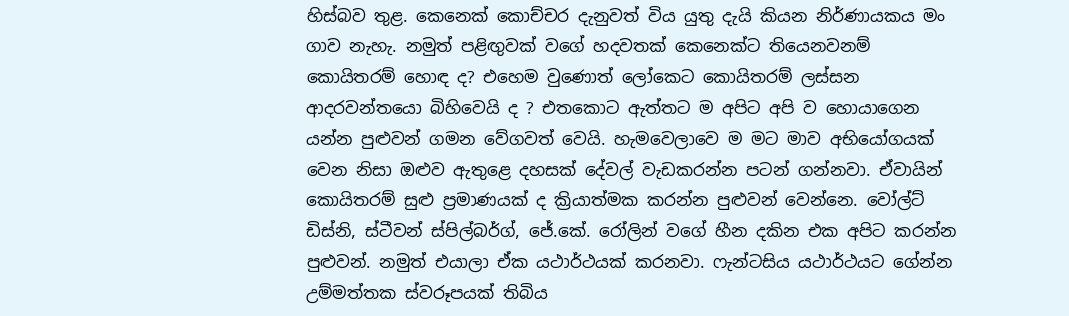හිස්බව තුළ. කෙනෙක් කොච්චර දැනුවත් විය යුතු දැයි කියන නිර්ණායකය මං ගාව නැහැ. නමුත් පළිඟුවක් වගේ හදවතක් කෙනෙක්ට තියෙනවනම් කොයිතරම් හොඳ ද? එහෙම වුණොත් ලෝකෙට කොයිතරම් ලස්සන ආදරවන්තයො බිහිවෙයි ද ? එතකොට ඇත්තට ම අපිට අපි ව හොයාගෙන යන්න පුළුවන් ගමන වේගවත් වෙයි. හැමවෙලාවෙ ම මට මාව අභියෝගයක් වෙන නිසා ඔළුව ඇතුළෙ දහසක් දේවල් වැඩකරන්න පටන් ගන්නවා. ඒවායින් කොයිතරම් සුළු ප්‍රමාණයක් ද ක්‍රියාත්මක කරන්න පුළුවන් වෙන්නෙ. වෝල්ට් ඩිස්නි, ස්ටීවන් ස්පිල්බර්ග්, ජේ.කේ. රෝලින් වගේ හීන දකින එක අපිට කරන්න පුළුවන්. නමුත් එයාලා ඒක යථාර්ථයක් කරනවා. ෆැන්ටසිය යථාර්ථයට ගේන්න උම්මත්තක ස්වරූපයක් තිබිය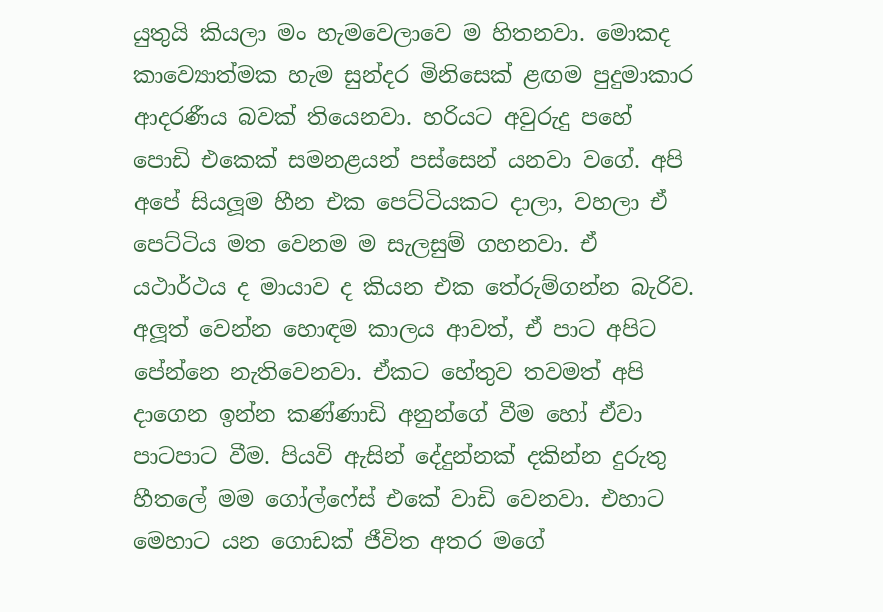යුතුයි කියලා මං හැමවෙලාවෙ ම හිතනවා. මොකද කාව්‍යොත්මක හැම සුන්දර මිනිසෙක් ළඟම පුදුමාකාර ආදරණීය බවක් තියෙනවා. හරියට අවුරුදු පහේ පොඩි එකෙක් සමනළයන් පස්සෙන් යනවා වගේ. අපි අපේ සියලූම හීන එක පෙට්ටියකට දාලා, වහලා ඒ පෙට්ටිය මත වෙනම ම සැලසුම් ගහනවා. ඒ යථාර්ථය ද මායාව ද කියන එක තේරුම්ගන්න බැරිව. අලූත් වෙන්න හොඳම කාලය ආවත්, ඒ පාට අපිට පේන්නෙ නැතිවෙනවා. ඒකට හේතුව තවමත් අපි දාගෙන ඉන්න කණ්ණාඩි අනුන්ගේ වීම හෝ ඒවා පාටපාට වීම. පියවි ඇසින් දේදුන්නක් දකින්න දුරුතු හීතලේ මම ගෝල්ෆේස් එකේ වාඩි වෙනවා. එහාට මෙහාට යන ගොඩක් ජීවිත අතර මගේ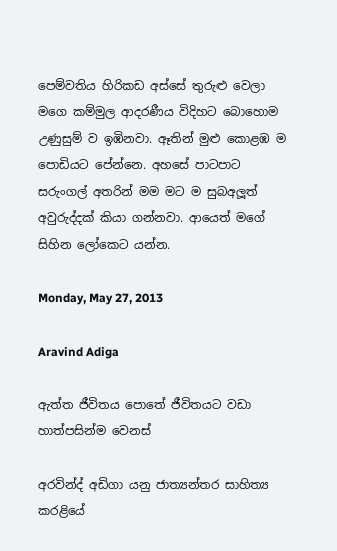පෙම්වතිය හිරිකඩ අස්සේ තුරුළු වෙලා මගෙ කම්මුල ආදරණීය විදිහට බොහොම උණුසුම් ව ඉඹිනවා. ඈතින් මුළු කොළඹ ම පොඩියට පේන්නෙ. අහසේ පාටපාට සරුංගල් අතරින් මම මට ම සුබඅලූත් අවුරුද්දක් කියා ගන්නවා. ආයෙත් මගේ සිහින ලෝකෙට යන්න.

Monday, May 27, 2013

Aravind Adiga

ඇත්ත ජීවිතය පොතේ ජීවිතයට වඩා හාත්පසින්ම වෙනස්

අරවින්ද් අඩිගා යනු ජාත්‍යන්තර සාහිත්‍ය කරළියේ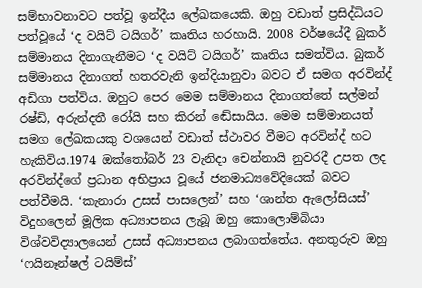සම්භාවනාවට පත්වූ ඉන්දීය ලේඛකයෙකි. ඔහු වඩාත් ප්‍රසිද්ධියට පත්වූයේ ‘ද වයිට් ටයිගර්’ කෘතිය හරහායි. 2008 වර්ෂයේදී බුකර් සම්මානය දිනාගැනීමට ‘ද වයිට් ටයිගර්’ කෘතිය සමත්විය. බුකර් සම්මානය දිනාගත් හතරවැනි ඉන්දියානුවා බවට ඒ සමග අරවින්ද් අඩිගා පත්විය. ඔහුට පෙර මෙම සම්මානය දිනාගත්තේ සල්මන් රෂ්ඩි, අරුන්දතී රෝයි සහ කිරන් ඬේසායිය. මෙම සම්මානයත් සමග ලේඛකයකු වශයෙන් වඩාත් ස්ථාවර වීමට අරවින්ද් හට හැකිවිය.1974 ඔක්තෝබර් 23 වැනිදා චෙන්නායි නුවරදී උපත ලද අරවින්ද්ගේ ප්‍රධාන අභිප්‍රාය වූයේ ජනමාධ්‍යවේදියෙක් බවට පත්වීමයි. ‘කැනාරා උසස් පාසලෙන්’ සහ ‘ශාන්ත ඇලෝසියස්’ විදුහලෙන් මූලික අධ්‍යාපනය ලැබූ ඔහු කොලොම්බියා විශ්වවිද්‍යාලයෙන් උසස් අධ්‍යාපනය ලබාගත්තේය. අනතුරුව ඔහු ‘ෆයිනෑන්ෂල් ටයිම්ස්’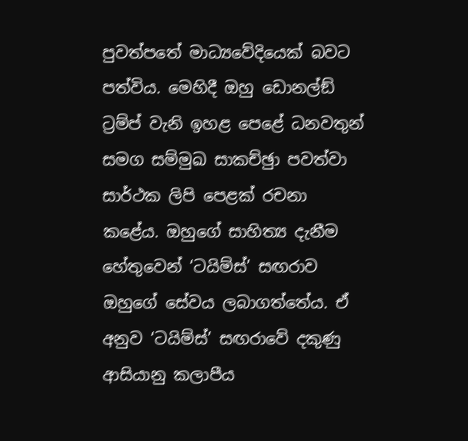පුවත්පතේ මාධ්‍යවේදියෙක් බවට පත්විය. මෙහිදී ඔහු ඩොනල්ඞ් ට්‍රම්ප් වැනි ඉහළ පෙළේ ධනවතුන් සමග සම්මුඛ සාකච්ඡුා පවත්වා සාර්ථක ලිපි පෙළක් රචනා කළේය. ඔහුගේ සාහිත්‍ය දැනීම හේතුවෙන් ‘ටයිම්ස්’ සඟරාව ඔහුගේ සේවය ලබාගත්තේය. ඒ අනුව ‘ටයිම්ස්’ සඟරාවේ දකුණු ආසියානු කලාපීය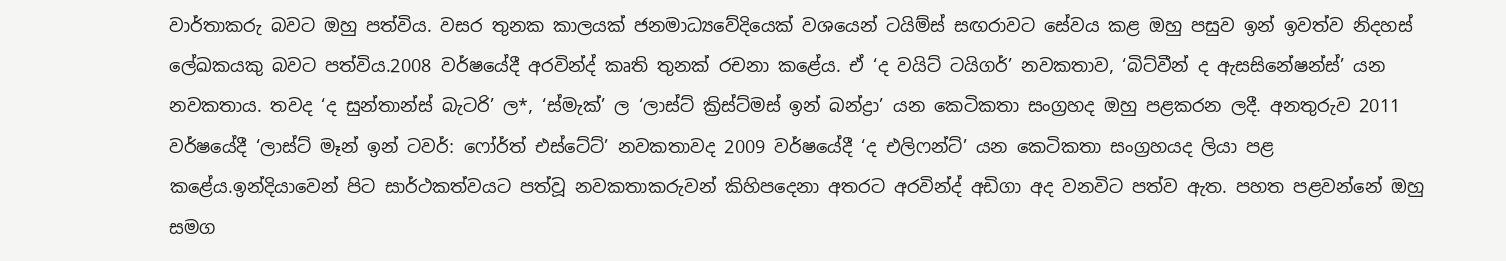වාර්තාකරු බවට ඔහු පත්විය. වසර තුනක කාලයක් ජනමාධ්‍යවේදියෙක් වශයෙන් ටයිම්ස් සඟරාවට සේවය කළ ඔහු පසුව ඉන් ඉවත්ව නිදහස් ලේඛකයකු බවට පත්විය.2008 වර්ෂයේදී අරවින්ද් කෘති තුනක් රචනා කළේය. ඒ ‘ද වයිට් ටයිගර්’ නවකතාව, ‘බිට්වීන් ද ඇසසිනේෂන්ස්’ යන නවකතාය. තවද ‘ද සුන්තාන්ස් බැටරි’ ල*, ‘ස්මැක්’ ල ‘ලාස්ට් ක්‍රිස්ට්මස් ඉන් බන්ද්‍රා’ යන කෙටිකතා සංග්‍රහද ඔහු පළකරන ලදී. අනතුරුව 2011 වර්ෂයේදී ‘ලාස්ට් මෑන් ඉන් ටවර්: ෆෝර්ත් එස්ටේට්’ නවකතාවද 2009 වර්ෂයේදී ‘ද එලිෆන්ට්’ යන කෙටිකතා සංග්‍රහයද ලියා පළ කළේය.ඉන්දියාවෙන් පිට සාර්ථකත්වයට පත්වූ නවකතාකරුවන් කිහිපදෙනා අතරට අරවින්ද් අඩිගා අද වනවිට පත්ව ඇත. පහත පළවන්නේ ඔහු සමග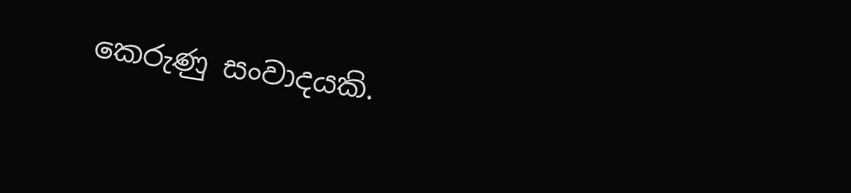කෙරුණු සංවාදයකි.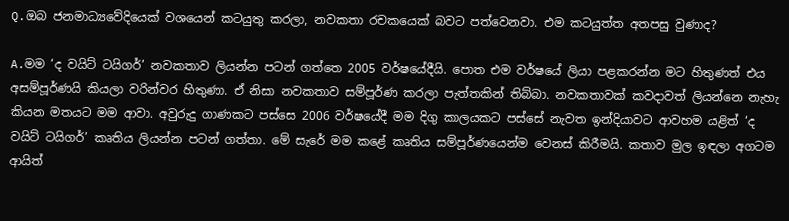Q.ඔබ ජනමාධ්‍යවේදියෙක් වශයෙන් කටයුතු කරලා, නවකතා රචකයෙක් බවට පත්වෙනවා. එම කටයුත්ත අතපසු වුණාද?

A.මම ‘ද වයිට් ටයිගර්’ නවකතාව ලියන්න පටන් ගත්තෙ 2005 වර්ෂයේදීයි. පොත එම වර්ෂයේ ලියා පළකරන්න මට හිතුණත් එය අසම්පූර්ණයි කියලා වරින්වර හිතුණා. ඒ නිසා නවකතාව සම්පූර්ණ කරලා පැත්තකින් තිබ්බා. නවකතාවක් කවදාවත් ලියන්නෙ නැහැ කියන මතයට මම ආවා. අවුරුදු ගාණකට පස්සෙ 2006 වර්ෂයේදී මම දිගු කාලයකට පස්සේ නැවත ඉන්දියාවට ආවහම යළිත් ‘ද වයිට් ටයිගර්’ කෘතිය ලියන්න පටන් ගත්තා. මේ සැරේ මම කළේ කෘතිය සම්පූර්ණයෙන්ම වෙනස් කිරීමයි. කතාව මුල ඉඳලා අගටම ආයිත්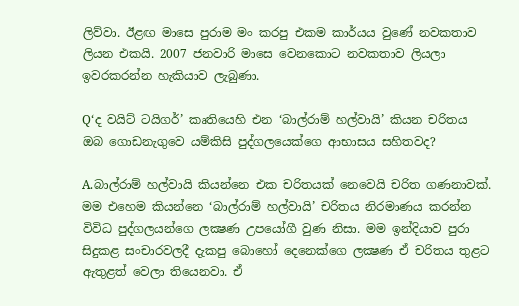ලිව්වා. ඊළඟ මාසෙ පුරාම මං කරපු එකම කාර්යය වුණේ නවකතාව ලියන එකයි. 2007 ජනවාරි මාසෙ වෙනකොට නවකතාව ලියලා ඉවරකරන්න හැකියාව ලැබුණා.

Q‘ද වයිට් ටයිගර්’ කෘතියෙහි එන ‘බාල්රාම් හල්වායි’ කියන චරිතය ඔබ ගොඩනැගුවෙ යම්කිසි පුද්ගලයෙක්ගෙ ආභාසය සහිතවද?

A.බාල්රාම් හල්වායි කියන්නෙ එක චරිතයක් නෙවෙයි චරිත ගණනාවක්. මම එහෙම කියන්නෙ ‘බාල්රාම් හල්වායි’ චරිතය නිරමාණය කරන්න විවිධ පුද්ගලයන්ගෙ ලක්‍ෂණ උපයෝගී වුණ නිසා. මම ඉන්දියාව පුරා සිදුකළ සංචාරවලදී දැකපු බොහෝ දෙනෙක්ගෙ ලක්‍ෂණ ඒ චරිතය තුළට ඇතුළත් වෙලා තියෙනවා. ඒ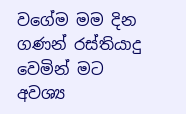වගේම මම දින ගණන් රස්තියාදු වෙමින් මට අවශ්‍ය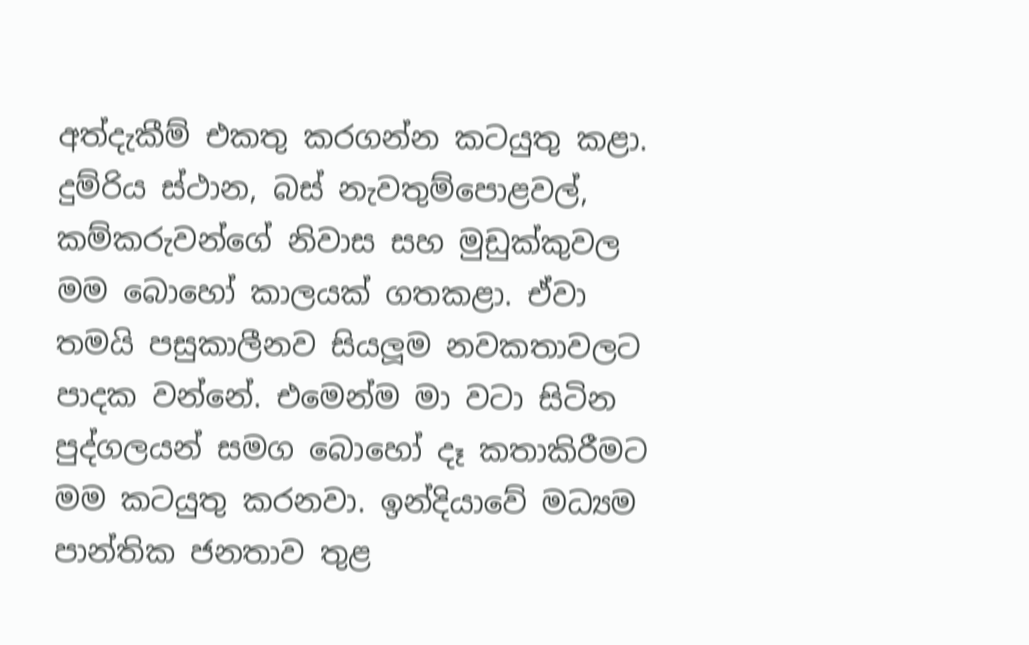අත්දැකීම් එකතු කරගන්න කටයුතු කළා. දුම්රිය ස්ථාන, බස් නැවතුම්පොළවල්, කම්කරුවන්ගේ නිවාස සහ මුඩුක්කුවල මම බොහෝ කාලයක් ගතකළා. ඒවා තමයි පසුකාලීනව සියලූම නවකතාවලට පාදක වන්නේ. එමෙන්ම මා වටා සිටින පුද්ගලයන් සමග බොහෝ දෑ කතාකිරීමට මම කටයුතු කරනවා. ඉන්දියාවේ මධ්‍යම පාන්තික ජනතාව තුළ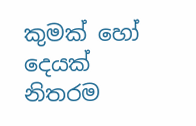කුමක් හෝ දෙයක් නිතරම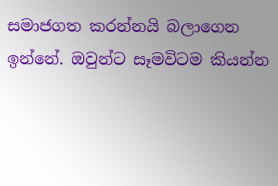සමාජගත කරන්නයි බලාගෙන ඉන්නේ. ඔවුන්ට සෑමවිටම කියන්න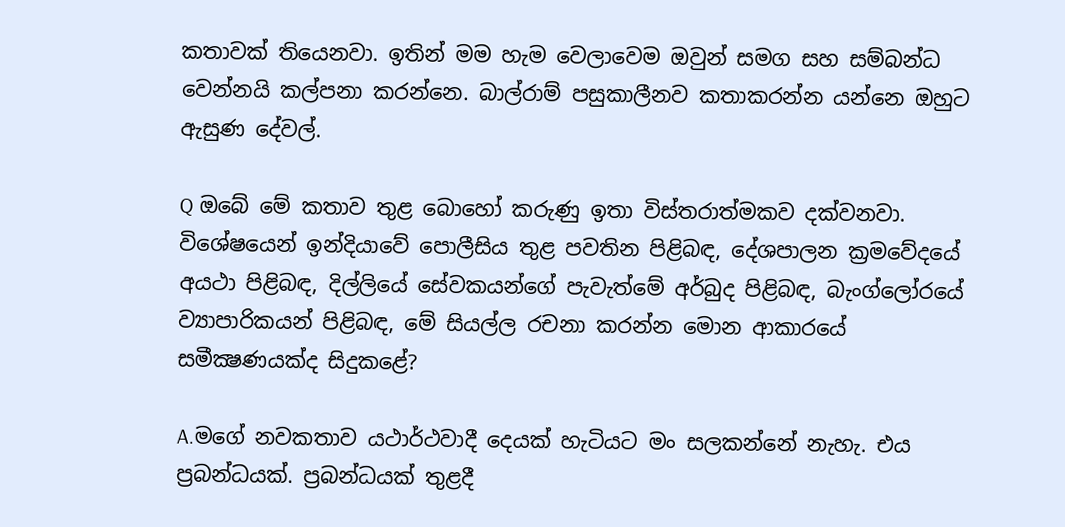කතාවක් තියෙනවා. ඉතින් මම හැම වෙලාවෙම ඔවුන් සමග සහ සම්බන්ධ වෙන්නයි කල්පනා කරන්නෙ. බාල්රාම් පසුකාලීනව කතාකරන්න යන්නෙ ඔහුට ඇසුණ දේවල්.

Q ඔබේ මේ කතාව තුළ බොහෝ කරුණු ඉතා විස්තරාත්මකව දක්වනවා. විශේෂයෙන් ඉන්දියාවේ පොලීසිය තුළ පවතින පිළිබඳ, දේශපාලන ක්‍රමවේදයේ අයථා පිළිබඳ, දිල්ලියේ සේවකයන්ගේ පැවැත්මේ අර්බුද පිළිබඳ, බැංග්ලෝරයේ ව්‍යාපාරිකයන් පිළිබඳ, මේ සියල්ල රචනා කරන්න මොන ආකාරයේ සමීක්‍ෂණයක්ද සිදුකළේ?

A.මගේ නවකතාව යථාර්ථවාදී දෙයක් හැටියට මං සලකන්නේ නැහැ. එය ප්‍රබන්ධයක්. ප්‍රබන්ධයක් තුළදී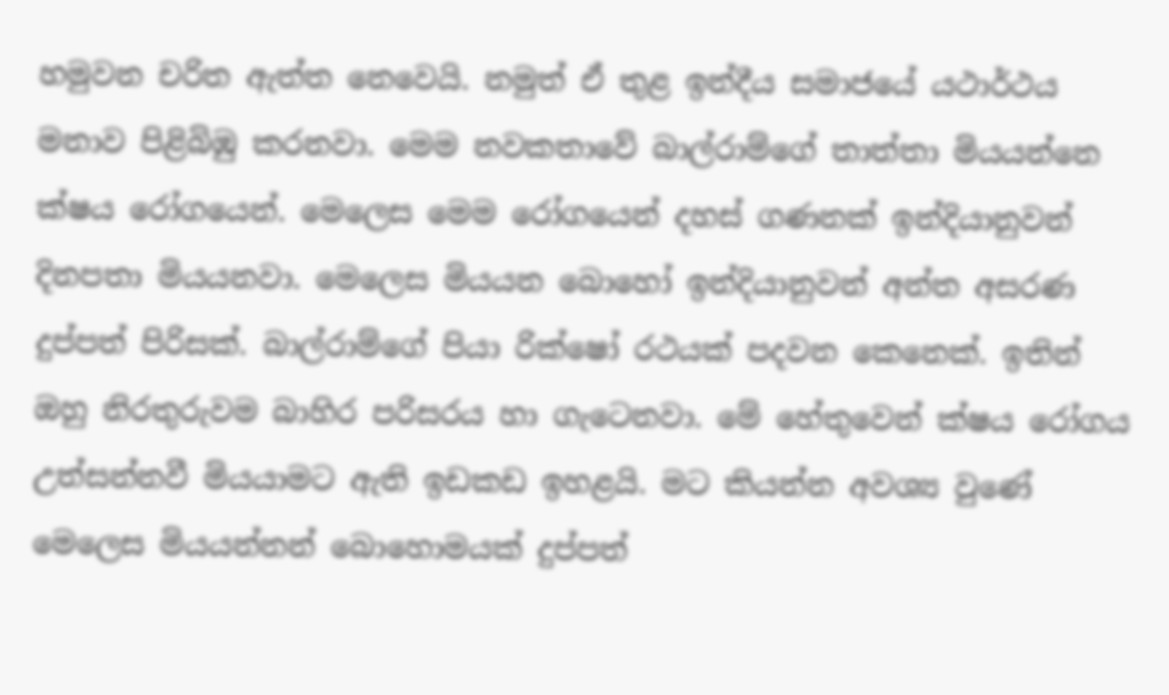හමුවන චරිත ඇත්ත නෙවෙයි. නමුත් ඒ තුළ ඉන්දීය සමාජයේ යථාර්ථය මනාව පිළිබිඹු කරනවා. මෙම නවකතාවේ බාල්රාම්ගේ තාත්තා මියයන්නෙ ක්ෂය රෝගයෙන්. මෙලෙස මෙම රෝගයෙන් දහස් ගණනක් ඉන්දියානුවන් දිනපතා මියයනවා. මෙලෙස මියයන බොහෝ ඉන්දියානුවන් අන්ත අසරණ දුප්පත් පිරිසක්. බාල්රාම්ගේ පියා රික්ෂෝ රථයක් පදවන කෙනෙක්. ඉතින් ඔහු නිරතුරුවම බාහිර පරිසරය හා ගැටෙනවා. මේ හේතුවෙන් ක්ෂය රෝගය උත්සන්නවී මියයාමට ඇති ඉඩකඩ ඉහළයි. මට කියන්න අවශ්‍ය වුණේ මෙලෙස මියයන්නන් බොහොමයක් දුප්පත්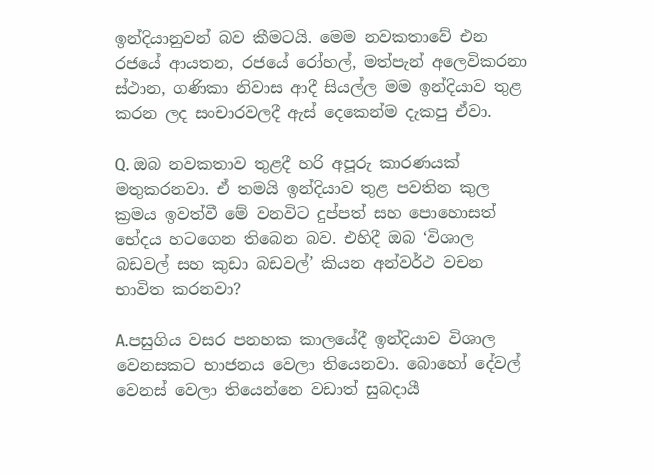ඉන්දියානුවන් බව කීමටයි. මෙම නවකතාවේ එන රජයේ ආයතන, රජයේ රෝහල්, මත්පැන් අලෙවිකරනා ස්ථාන, ගණිකා නිවාස ආදී සියල්ල මම ඉන්දියාව තුළ කරන ලද සංචාරවලදී ඇස් දෙකෙන්ම දැකපු ඒවා.

Q. ඔබ නවකතාව තුළදී හරි අපූරු කාරණයක් මතුකරනවා. ඒ තමයි ඉන්දියාව තුළ පවතින කුල ක්‍රමය ඉවත්වී මේ වනවිට දුප්පත් සහ පොහොසත් භේදය හටගෙන තිබෙන බව. එහිදී ඔබ ‘විශාල බඩවල් සහ කුඩා බඩවල්’ කියන අන්වර්ථ වචන භාවිත කරනවා?

A.පසුගිය වසර පනහක කාලයේදී ඉන්දියාව විශාල වෙනසකට භාජනය වෙලා තියෙනවා. බොහෝ දේවල් වෙනස් වෙලා තියෙන්නෙ වඩාත් සුබදායී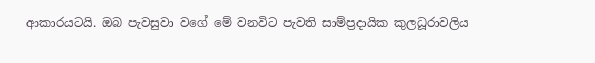ආකාරයටයි. ඔබ පැවසුවා වගේ මේ වනවිට පැවති සාම්ප්‍රදායික කුලධූරාවලිය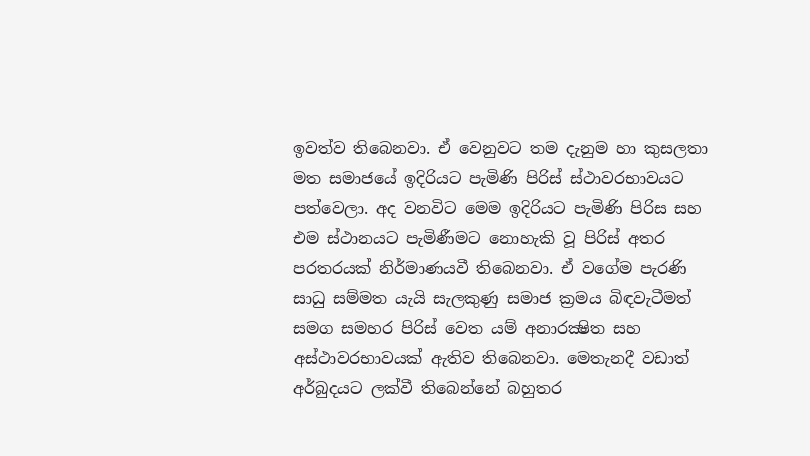ඉවත්ව තිබෙනවා. ඒ වෙනුවට තම දැනුම හා කුසලතා මත සමාජයේ ඉදිරියට පැමිණි පිරිස් ස්ථාවරභාවයට පත්වෙලා. අද වනවිට මෙම ඉදිරියට පැමිණි පිරිස සහ එම ස්ථානයට පැමිණීමට නොහැකි වූ පිරිස් අතර පරතරයක් නිර්මාණයවී තිබෙනවා. ඒ වගේම පැරණි සාධු සම්මත යැයි සැලකුණු සමාජ ක්‍රමය බිඳවැටීමත් සමග සමහර පිරිස් වෙත යම් අනාරක්‍ෂිත සහ අස්ථාවරභාවයක් ඇතිව තිබෙනවා. මෙතැනදී වඩාත් අර්බුදයට ලක්වී තිබෙන්නේ බහුතර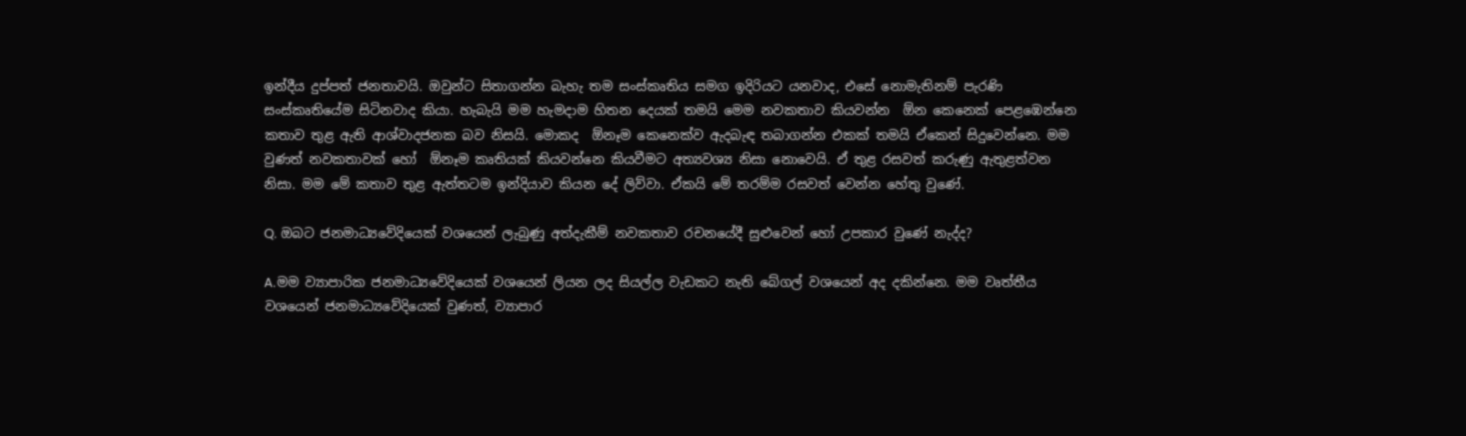ඉන්දීය දුප්පත් ජනතාවයි. ඔවුන්ට සිතාගන්න බැහැ තම සංස්කෘතිය සමග ඉදිරියට යනවාද, එසේ නොමැතිනම් පැරණි සංස්කෘතියේම සිටිනවාද කියා. හැබැයි මම හැමදාම හිතන දෙයක් තමයි මෙම නවකතාව කියවන්න  ඕන කෙනෙක් පෙළඹෙන්නෙ කතාව තුළ ඇති ආශ්වාදජනක බව නිසයි. මොකද  ඕනෑම කෙනෙක්ව ඇදබැඳ තබාගන්න එකක් තමයි ඒකෙන් සිදුවෙන්නෙ. මම වුණත් නවකතාවක් හෝ  ඕනෑම කෘතියක් කියවන්නෙ කියවීමට අත්‍යවශ්‍ය නිසා නොවෙයි. ඒ තුළ රසවත් කරුණු ඇතුළත්වන නිසා. මම මේ කතාව තුළ ඇත්තටම ඉන්දියාව කියන දේ ලිව්වා. ඒකයි මේ තරම්ම රසවත් වෙන්න හේතු වුණේ.

Q. ඔබට ජනමාධ්‍යවේදියෙක් වශයෙන් ලැබුණු අත්දැකීම් නවකතාව රචනයේදී සුළුවෙන් හෝ උපකාර වුණේ නැද්ද?

A.මම ව්‍යාපාරික ජනමාධ්‍යවේදියෙක් වශයෙන් ලියන ලද සියල්ල වැඩකට නැති බේගල් වශයෙන් අද දකින්නෙ. මම වෘත්තීය වශයෙන් ජනමාධ්‍යවේදියෙක් වුණත්, ව්‍යාපාර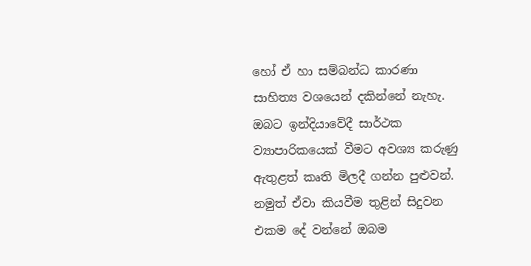හෝ ඒ හා සම්බන්ධ කාරණා සාහිත්‍ය වශයෙන් දකින්නේ නැහැ. ඔබට ඉන්දියාවේදී සාර්ථක ව්‍යාපාරිකයෙක් වීමට අවශ්‍ය කරුණු ඇතුළත් කෘති මිලදී ගන්න පුළුවන්. නමුත් ඒවා කියවීම තුළින් සිදුවන එකම දේ වන්නේ ඔබම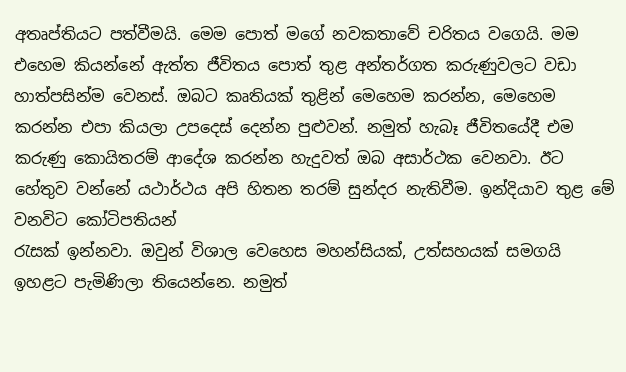අතෘප්තියට පත්වීමයි. මෙම පොත් මගේ නවකතාවේ චරිතය වගෙයි. මම එහෙම කියන්නේ ඇත්ත ජීවිතය පොත් තුළ අන්තර්ගත කරුණුවලට වඩා හාත්පසින්ම වෙනස්. ඔබට කෘතියක් තුළින් මෙහෙම කරන්න, මෙහෙම කරන්න එපා කියලා උපදෙස් දෙන්න පුළුවන්. නමුත් හැබෑ ජීවිතයේදී එම කරුණු කොයිතරම් ආදේශ කරන්න හැදුවත් ඔබ අසාර්ථක වෙනවා. ඊට හේතුව වන්නේ යථාර්ථය අපි හිතන තරම් සුන්දර නැතිවීම. ඉන්දියාව තුළ මේ වනවිට කෝටිපතියන්
රැසක් ඉන්නවා. ඔවුන් විශාල වෙහෙස මහන්සියක්, උත්සහයක් සමගයි ඉහළට පැමිණිලා තියෙන්නෙ. නමුත්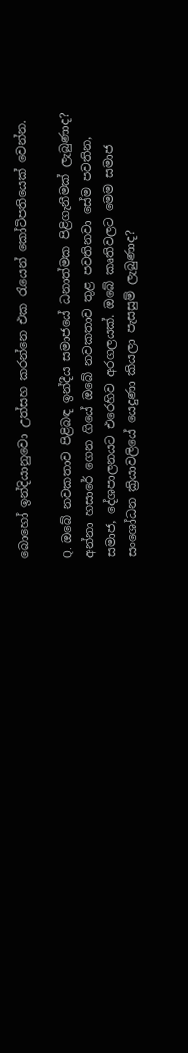බොහෝ ඉන්දියානුවො උත්සහ කරන්නෙ එක රැයෙන් කෝටිපතියෙක් වෙන්න.

Q. ඔබේ නවකතාව පිළිබඳ ඉන්දීය සමාජයේ ධනාත්මක පිළිගැනීමක් ලැබුණාද? අන්නා හසාරේ ගෙන ගියේ ඔබේ නවකතාව තුළ පවතිනවා සේම පවතින, සමාජ, දේශපාලනයට එරෙහිව අරගලයක්. ඔබේ කෘතිවලට මෙම සමාජ සංශෝධන ක්‍රියාවලියේ යෙදුණා කියලා පැසසුම් ලැබුණාද?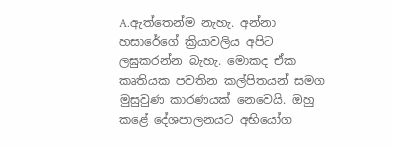A.ඇත්තෙන්ම නැහැ. අන්නා හසාරේගේ ක්‍රියාවලිය අපිට ලඝුකරන්න බැහැ. මොකද ඒක කෘතියක පවතින කල්පිතයන් සමග මුසුවුණ කාරණයක් නෙවෙයි. ඔහු කළේ දේශපාලනයට අභියෝග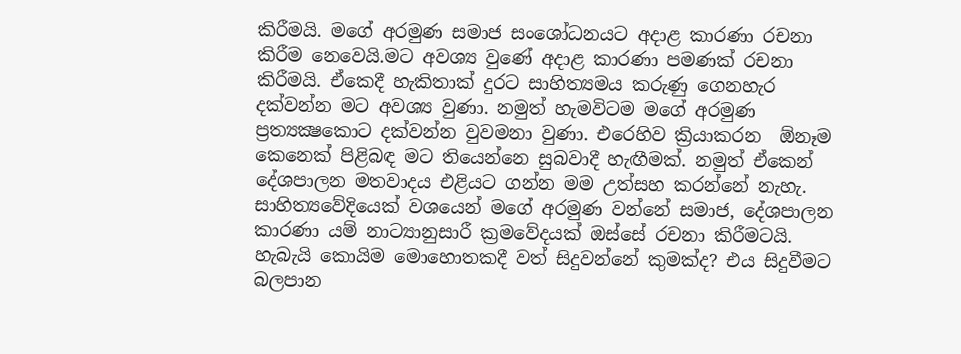කිරීමයි. මගේ අරමුණ සමාජ සංශෝධනයට අදාළ කාරණා රචනා කිරීම නෙවෙයි.මට අවශ්‍ය වුණේ අදාළ කාරණා පමණක් රචනා කිරීමයි. ඒකෙදී හැකිතාක් දුරට සාහිත්‍යමය කරුණු ගෙනහැර දක්වන්න මට අවශ්‍ය වුණා. නමුත් හැමවිටම මගේ අරමුණ ප්‍රත්‍යක්‍ෂකොට දක්වන්න වුවමනා වුණා. එරෙහිව ක්‍රියාකරන  ඕනෑම කෙනෙක් පිළිබඳ මට තියෙන්නෙ සුබවාදී හැඟීමක්. නමුත් ඒකෙන් දේශපාලන මතවාදය එළියට ගන්න මම උත්සහ කරන්නේ නැහැ. සාහිත්‍යවේදියෙක් වශයෙන් මගේ අරමුණ වන්නේ සමාජ, දේශපාලන කාරණා යම් නාට්‍යානුසාරී ක්‍රමවේදයක් ඔස්සේ රචනා කිරීමටයි. හැබැයි කොයිම මොහොතකදී වත් සිදුවන්නේ කුමක්ද? එය සිදුවීමට බලපාන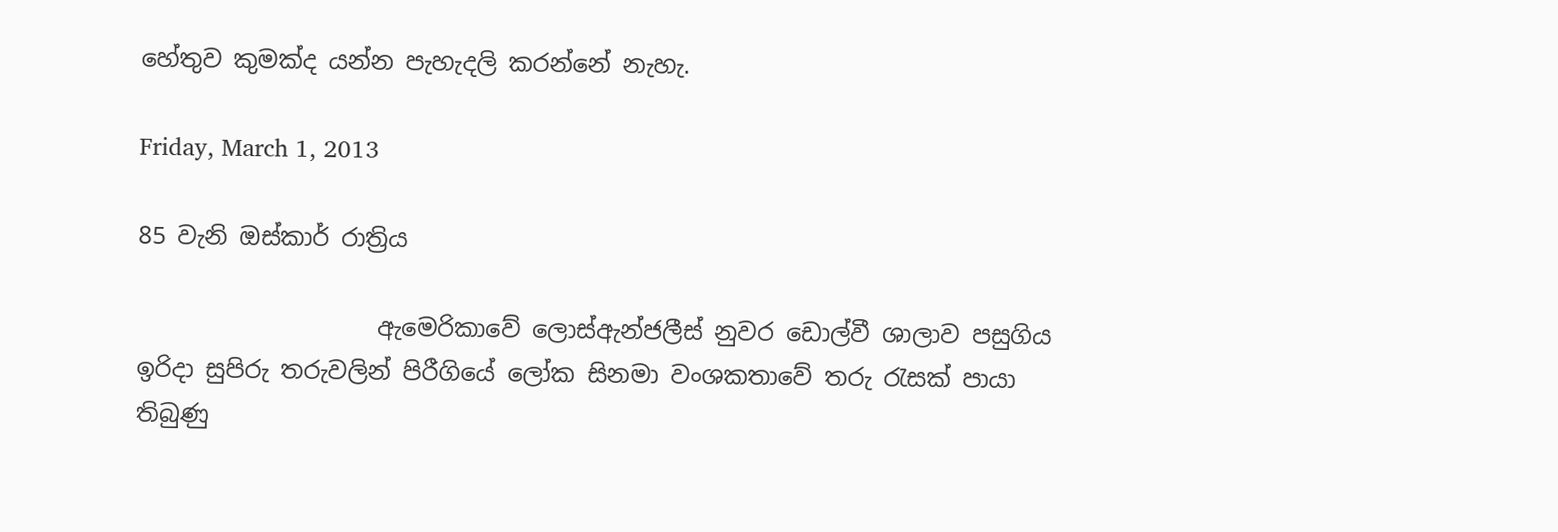හේතුව කුමක්ද යන්න පැහැදලි කරන්නේ නැහැ.

Friday, March 1, 2013

85 වැනි ඔස්කාර් රාත්‍රිය

                    ඇමෙරිකාවේ ලොස්ඇන්ජලීස් නුවර ඩොල්වී ශාලාව පසුගිය ඉරිදා සුපිරු තරුවලින් පිරීගියේ ලෝක සිනමා වංශකතාවේ තරු රැසක් පායා තිබුණු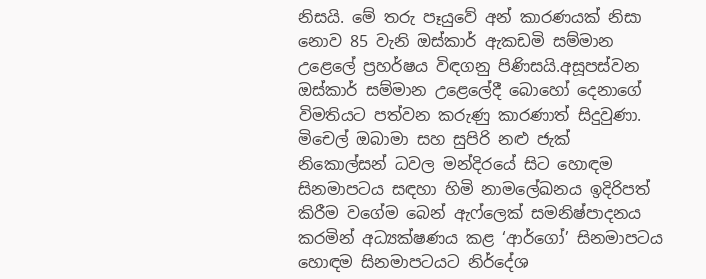නිසයි. මේ තරු පෑයුවේ අන් කාරණයක් නිසා නොව 85 වැනි ඔස්කාර් ඇකඩමි සම්මාන උළෙලේ ප්‍රහර්ෂය විඳගනු පිණිසයි.අසූපස්වන ඔස්කාර් සම්මාන උළෙලේදී බොහෝ දෙනාගේ විමතියට පත්වන කරුණු කාරණාත් සිදුවුණා. මිචෙල් ඔබාමා සහ සුපිරි නළු ජැක් නිකොල්සන් ධවල මන්දිරයේ සිට හොඳම සිනමාපටය සඳහා හිමි නාමලේඛනය ඉදිරිපත් කිරීම වගේම බෙන් ඇෆ්ලෙක් සමනිෂ්පාදනය කරමින් අධ්‍යක්ෂණය කළ ‘ආර්ගෝ’ සිනමාපටය හොඳම සිනමාපටයට නිර්දේශ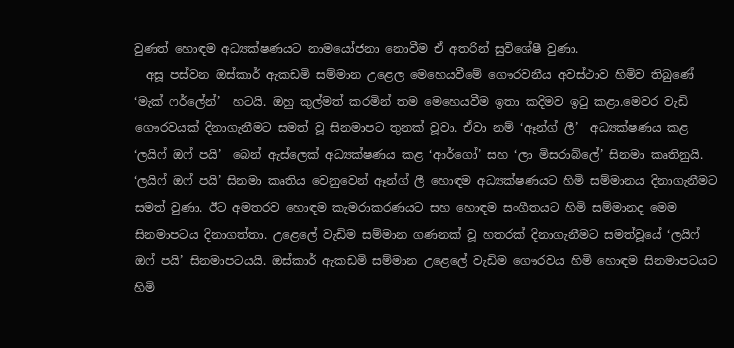වුණත් හොඳම අධ්‍යක්ෂණයට නාමයෝජනා නොවීම ඒ අතරින් සුවිශේෂී වුණා.
  අසූ පස්වන ඔස්කාර් ඇකඩමි සම්මාන උළෙල මෙහෙයවීමේ ගෞරවනීය අවස්ථාව හිමිව තිබුණේ ‘මැක් ෆර්ලේන්’  හටයි. ඔහු කුල්මත් කරමින් තම මෙහෙයවීම ඉතා කදිමව ඉටු කළා.මෙවර වැඩි ගෞරවයක් දිනාගැනීමට සමත් වූ සිනමාපට තුනක් වූවා. ඒවා නම් ‘ඈන්ග් ලී’  අධ්‍යක්ෂණය කළ ‘ලයිෆ් ඔෆ් පයි’  බෙන් ඇස්ලෙක් අධ්‍යක්ෂණය කළ ‘ආර්ගෝ’ සහ ‘ලා මිසරාබ්ලේ’ සිනමා කෘතිනුයි. ‘ලයිෆ් ඔෆ් පයි’ සිනමා කෘතිය වෙනුවෙන් ඈන්ග් ලී හොඳම අධ්‍යක්ෂණයට හිමි සම්මානය දිනාගැනීමට සමත් වුණා. ඊට අමතරව හොඳම කැමරාකරණයට සහ හොඳම සංගීතයට හිමි සම්මානද මෙම සිනමාපටය දිනාගත්තා. උළෙලේ වැඩිම සම්මාන ගණනක් වූ හතරක් දිනාගැනීමට සමත්වූයේ ‘ලයිෆ් ඔෆ් පයි’ සිනමාපටයයි. ඔස්කාර් ඇකඩමි සම්මාන උළෙලේ වැඩිම ගෞරවය හිමි හොඳම සිනමාපටයට හිමි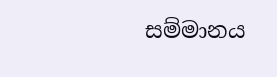සම්මානය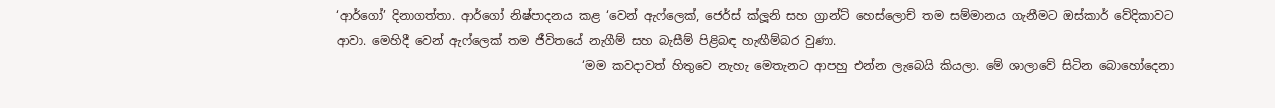‘ආර්ගෝ’ දිනාගත්තා. ආර්ගෝ නිෂ්පාදනය කළ ‘වෙන් ඇෆ්ලෙක්, ජෙර්ස් ක්ලූනි සහ ග්‍රාන්ට් හෙස්ලොච් තම සම්මානය ගැනීමට ඔස්කාර් වේදිකාවට ආවා. මෙහිදී වෙන් ඇෆ්ලෙක් තම ජීවිතයේ නැගීම් සහ බැසීම් පිළිබඳ හැඟීම්බර වුණා.
                                         ‘මම කවදාවත් හිතුවෙ නැහැ මෙතැනට ආපහු එන්න ලැබෙයි කියලා. මේ ශාලාවේ සිටින බොහෝදෙනා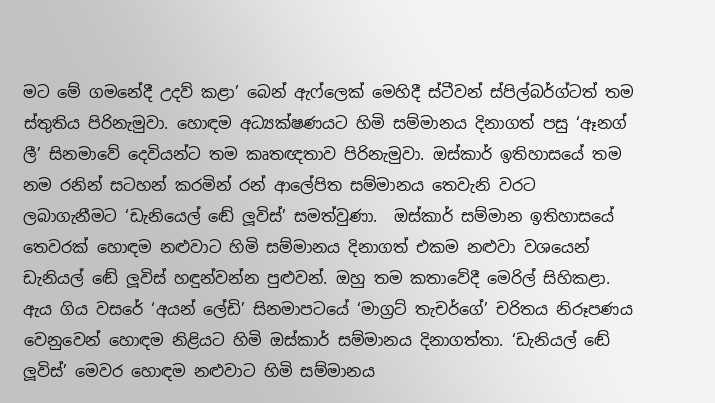මට මේ ගමනේදී උදව් කළා’ බෙන් ඇෆ්ලෙක් මෙහිදී ස්ටීවන් ස්පිල්බර්ග්ටත් තම ස්තුතිය පිරිනැමුවා. හොඳම අධ්‍යක්ෂණයට හිමි සම්මානය දිනාගත් පසු ‘ඈනග් ලී’ සිනමාවේ දෙවියන්ට තම කෘතඥතාව පිරිනැමුවා. ඔස්කාර් ඉතිහාසයේ තම නම රනින් සටහන් කරමින් රන් ආලේපිත සම්මානය තෙවැනි වරට ලබාගැනීමට ‘ඩැනියෙල් ඬේ ලූවිස්’ සමත්වුණා.  ඔස්කාර් සම්මාන ඉතිහාසයේ තෙවරක් හොඳම නළුවාට හිමි සම්මානය දිනාගත් එකම නළුවා වශයෙන් ඩැනියල් ඬේ ලූවිස් හඳුන්වන්න පුළුවන්. ඔහු තම කතාවේදී මෙරිල් සිහිකළා. ඇය ගිය වසරේ ‘අයන් ලේඩි’ සිනමාපටයේ ‘මාග්‍රට් තැචර්ගේ’ චරිතය නිරූපණය වෙනුවෙන් හොඳම නිළියට හිමි ඔස්කාර් සම්මානය දිනාගත්තා. ‘ඩැනියල් ඬේ ලූවිස්’ මෙවර හොඳම නළුවාට හිමි සම්මානය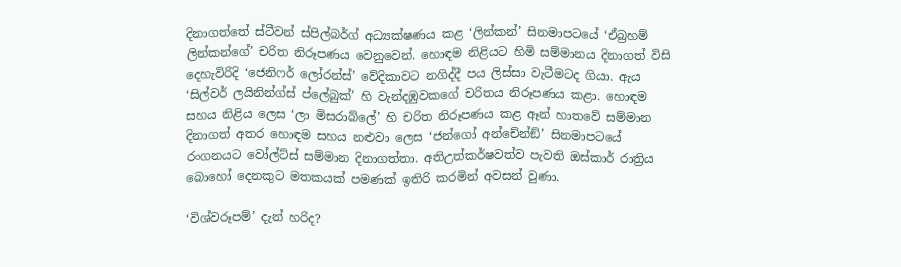දිනාගත්තේ ස්ටීවන් ස්පිල්බර්ග් අධ්‍යක්ෂණය කළ ‘ලින්කන්’ සිනමාපටයේ ‘ඒබ්‍රහම් ලින්කන්ගේ’ චරිත නිරූපණය වෙනුවෙන්. හොඳම නිළියට හිමි සම්මානය දිනාගත් විසි දෙහැවිරිදි ‘ජෙනිෆර් ලෝරන්ස්’ වේදිකාවට නගිද්දී පය ලිස්සා වැටීමටද ගියා. ඇය ‘සිල්වර් ලයිනින්ග්ස් ප්ලේබුක්’ හි වැන්දඹුවකගේ චරිතය නිරූපණය කළා. හොඳම සහය නිළිය ලෙස ‘ලා මිසරාබ්ලේ’ හි චරිත නිරූපණය කළ ඈන් හාතවේ සම්මාන දිනාගත් අතර හොඳම සහය නළුවා ලෙස ‘ජන්ගෝ අන්චේන්ඞ්’ සිනමාපටයේ රංගනයට වෝල්ට්ස් සම්මාන දිනාගත්තා. අතිඋත්කර්ෂවත්ව පැවති ඔස්කාර් රාත්‍රිය බොහෝ දෙනකුට මතකයක් පමණක් ඉතිරි කරමින් අවසන් වුණා.

‘විශ්වරූපම්’ දැන් හරිද?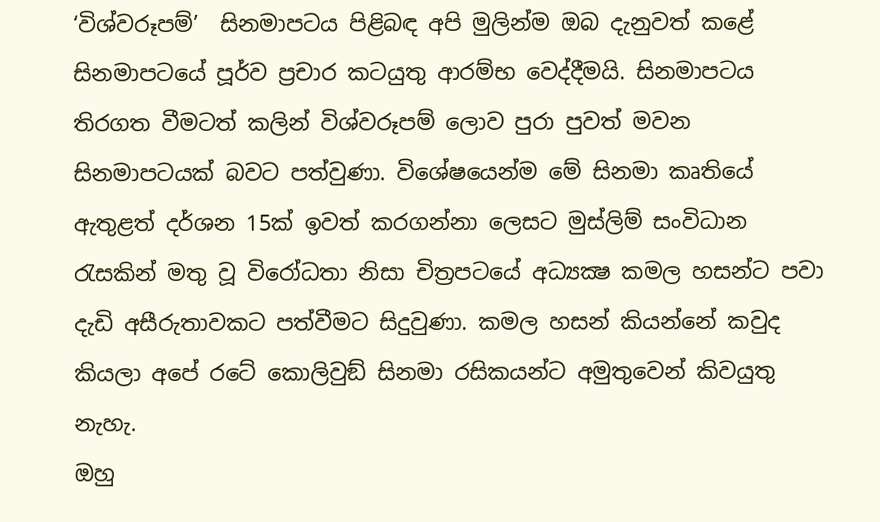‘විශ්වරූපම්’  සිනමාපටය පිළිබඳ අපි මුලින්ම ඔබ දැනුවත් කළේ සිනමාපටයේ පූර්ව ප්‍රචාර කටයුතු ආරම්භ වෙද්දීමයි. සිනමාපටය තිරගත වීමටත් කලින් විශ්වරූපම් ලොව පුරා පුවත් මවන සිනමාපටයක් බවට පත්වුණා. විශේෂයෙන්ම මේ සිනමා කෘතියේ ඇතුළත් දර්ශන 15ක් ඉවත් කරගන්නා ලෙසට මුස්ලිම් සංවිධාන රැසකින් මතු වූ විරෝධතා නිසා චිත්‍රපටයේ අධ්‍යක්‍ෂ කමල හසන්ට පවා දැඩි අසීරුතාවකට පත්වීමට සිදුවුණා. කමල හසන් කියන්නේ කවුද කියලා අපේ රටේ කොලිවුඞ් සිනමා රසිකයන්ට අමුතුවෙන් කිවයුතු නැහැ.
ඔහු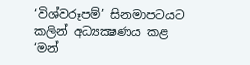‘විශ්වරූපම්’ සිනමාපටයට කලින් අධ්‍යක්‍ෂණය කළ ‘මන්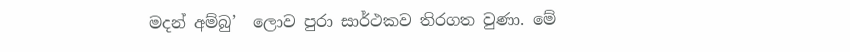මදන් අම්බු’  ලොව පුරා සාර්ථකව තිරගත වුණා. මේ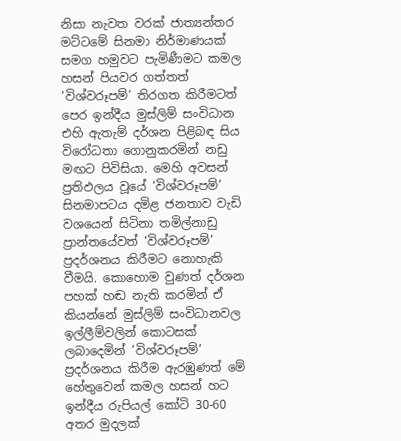නිසා නැවත වරක් ජාත්‍යන්තර මට්ටමේ සිනමා නිර්මාණයක් සමග හමුවට පැමිණීමට කමල හසන් පියවර ගත්තත් ‘විශ්වරූපම්’ තිරගත කිරීමටත් පෙර ඉන්දීය මුස්ලිම් සංවිධාන එහි ඇතැම් දර්ශන පිළිබඳ සිය විරෝධතා ගොනුකරමින් නඩු මඟට පිවිසියා. මෙහි අවසන් ප්‍රතිඵලය වූයේ ‘විශ්වරූපම්’ සිනමාපටය දමිළ ජනතාව වැඩි වශයෙන් සිටිනා තමිල්නාඩු ප්‍රාන්තයේවත් ‘විශ්වරූපම්’ ප්‍රදර්ශනය කිරීමට නොහැකි වීමයි. කොහොම වුණත් දර්ශන පහක් හඬ නැති කරමින් ඒ කියන්නේ මුස්ලිම් සංවිධානවල ඉල්ලීම්වලින් කොටසක් ලබාදෙමින් ‘විශ්වරූපම්’ ප්‍රදර්ශනය කිරීම ඇරඹුණත් මේ හේතුවෙන් කමල හසන් හට ඉන්දීය රුපියල් කෝටි 30-60 අතර මුදලක්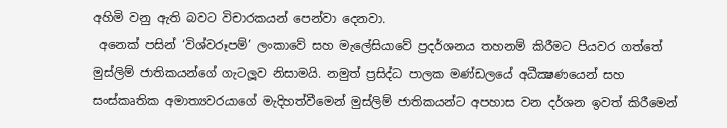අහිමි වනු ඇති බවට විචාරකයන් පෙන්වා දෙනවා.
 අනෙක් පසින් ‘විශ්වරූපම්’ ලංකාවේ සහ මැලේසියාවේ ප්‍රදර්ශනය තහනම් කිරීමට පියවර ගත්තේ මුස්ලිම් ජාතිකයන්ගේ ගැටලූව නිසාමයි. නමුත් ප්‍රසිද්ධ පාලක මණ්ඩලයේ අධීක්‍ෂණයෙන් සහ සංස්කෘතික අමාත්‍යවරයාගේ මැදිහත්වීමෙන් මුස්ලිම් ජාතිකයන්ට අපහාස වන දර්ශන ඉවත් කිරීමෙන්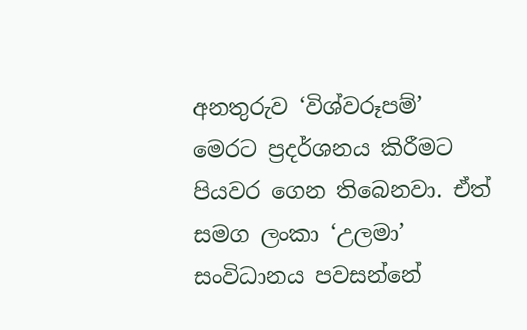අනතුරුව ‘විශ්වරූපම්’ මෙරට ප්‍රදර්ශනය කිරීමට පියවර ගෙන තිබෙනවා. ඒත් සමග ලංකා ‘උලමා’ සංවිධානය පවසන්නේ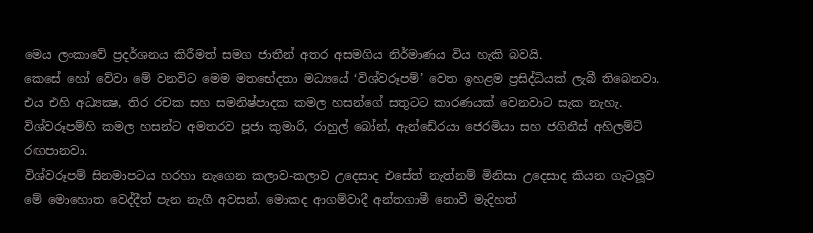මෙය ලංකාවේ ප්‍රදර්ශනය කිරීමත් සමග ජාතීන් අතර අසමගිය නිර්මාණය විය හැකි බවයි.
කෙසේ හෝ වේවා මේ වනවිට මෙම මතභේදතා මධ්‍යයේ ‘විශ්වරූපම්’ වෙත ඉහළම ප්‍රසිද්ධියක් ලැබී තිබෙනවා. එය එහි අධ්‍යක්‍ෂ, තිර රචක සහ සමනිෂ්පාදක කමල හසන්ගේ සතුටට කාරණයක් වෙනවාට සැක නැහැ. විශ්වරූපම්හි කමල හසන්ට අමතරව පූජා කුමාරි, රාහුල් බෝන්, ඇන්ඩේ‍රයා ජෙරමියා සහ ජගිනීස් අහිලම්ට් රඟපානවා.
විශ්වරූපම් සිනමාපටය හරහා නැගෙන කලාව-කලාව උදෙසාද එසේත් නැත්නම් මිනිසා උදෙසාද කියන ගැටලූව මේ මොහොත වෙද්දීත් පැන නැගී අවසන්. මොකද ආගම්වාදී අන්තගාමී නොවී මැදිහත්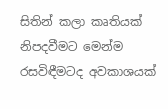සිතින් කලා කෘතියක් නිපදවීමට මෙන්ම රසවිඳීමටද අවකාශයක්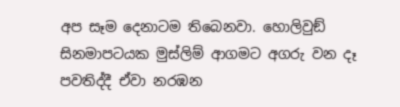අප සෑම දෙනාටම තිබෙනවා. හොලිවුඞ් සිනමාපටයක මුස්ලිම් ආගමට අගරු වන දෑ පවතිද්දී ඒවා නරඹන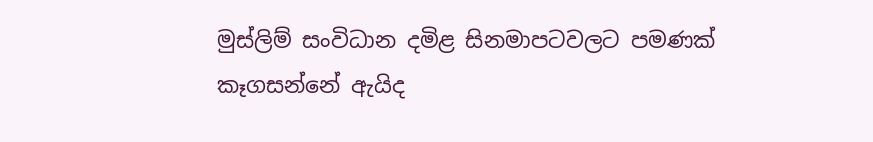මුස්ලිම් සංවිධාන දමිළ සිනමාපටවලට පමණක් කෑගසන්නේ ඇයිද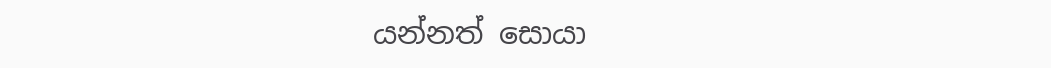යන්නත් සොයා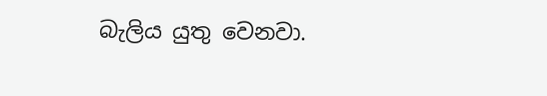බැලිය යුතු වෙනවා.